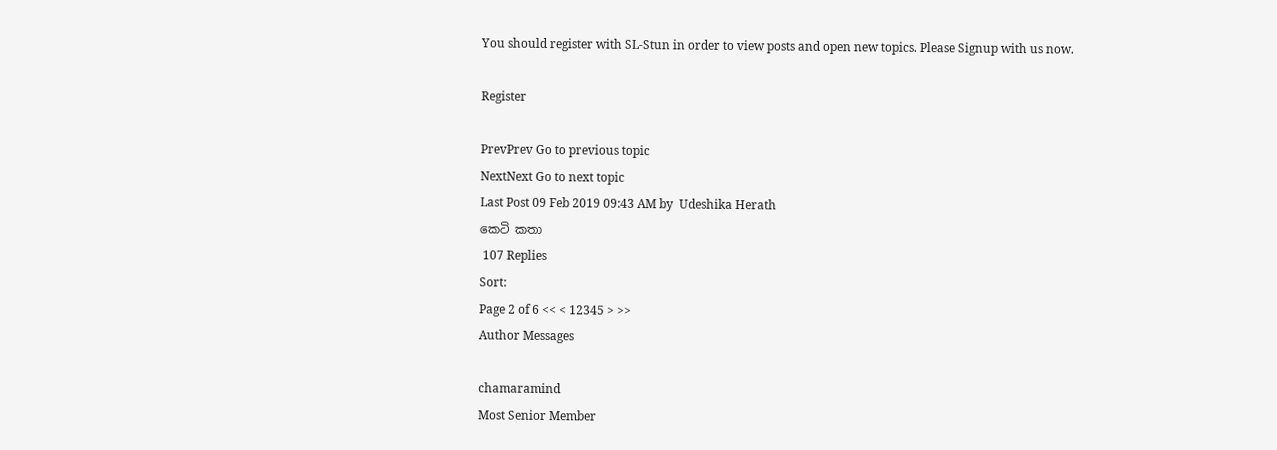You should register with SL-Stun in order to view posts and open new topics. Please Signup with us now.

Register

PrevPrev Go to previous topic
NextNext Go to next topic
Last Post 09 Feb 2019 09:43 AM by  Udeshika Herath
කෙටි කතා
 107 Replies
Sort:
Page 2 of 6 << < 12345 > >>
Author Messages

chamaramind
Most Senior Member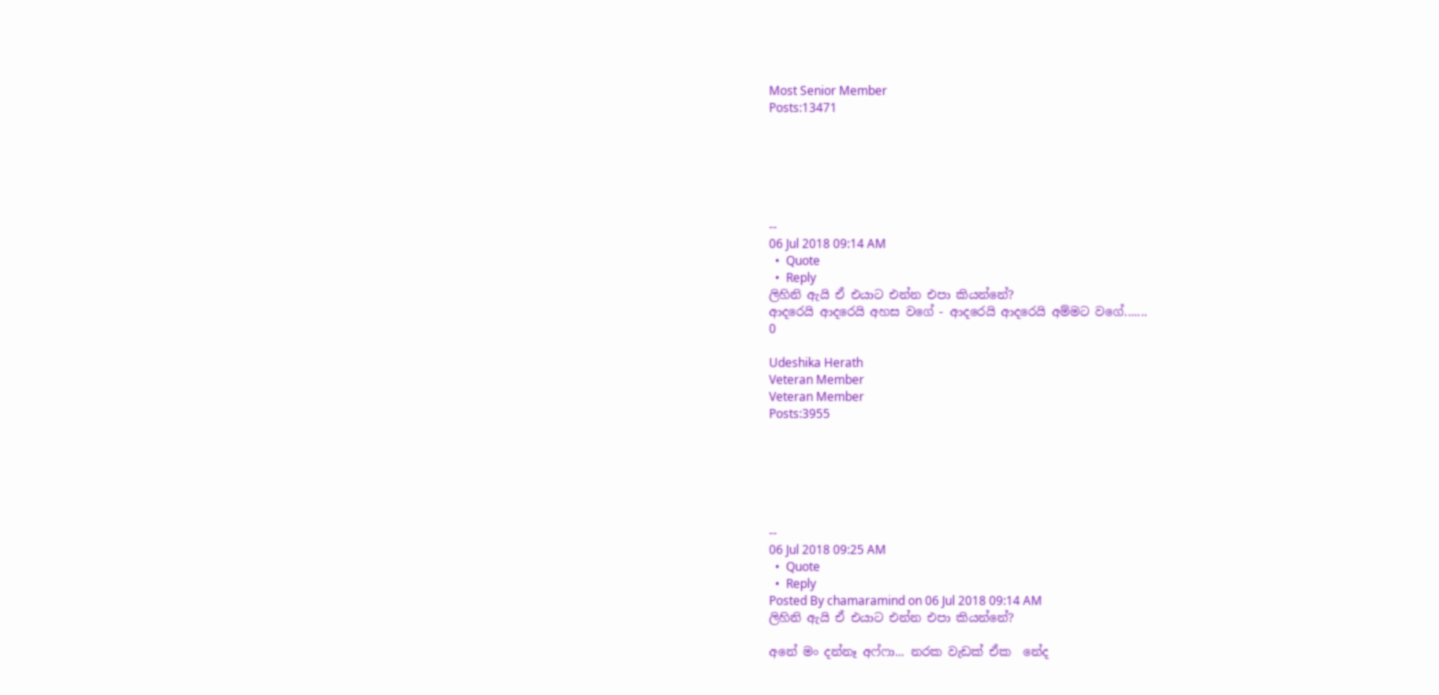Most Senior Member
Posts:13471






--
06 Jul 2018 09:14 AM
  •  Quote
  •  Reply
ලිහිනි ඇයි ඒ එයාට එන්න එපා කියන්නේ?
ආදරෙයි ආදරෙයි අහස වගේ - ආදරෙයි ආදරෙයි අම්මට වගේ.......
0

Udeshika Herath
Veteran Member
Veteran Member
Posts:3955






--
06 Jul 2018 09:25 AM
  •  Quote
  •  Reply
Posted By chamaramind on 06 Jul 2018 09:14 AM
ලිහිනි ඇයි ඒ එයාට එන්න එපා කියන්නේ?

අනේ මං දන්නෑ අෆ්ෆා... නරක වැඩක් ඒක  නේද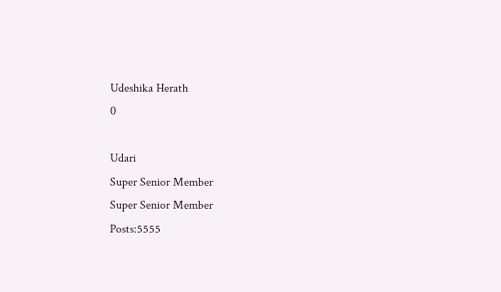Udeshika Herath
0

Udari
Super Senior Member
Super Senior Member
Posts:5555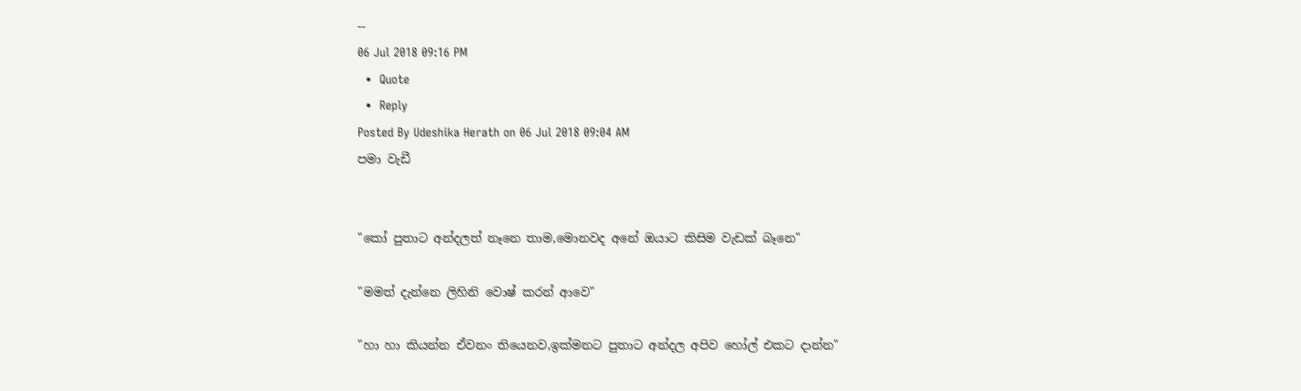--
06 Jul 2018 09:16 PM
  •  Quote
  •  Reply
Posted By Udeshika Herath on 06 Jul 2018 09:04 AM
පමා වැඩී


"කෝ පුතාට අන්දලත් නෑනෙ තාම,මොනවද අනේ ඔයාට කිසිම වැඩක් බෑනෙ"

"මමත් දැන්නෙ ලිහිනි වොෂ් කරන් ආවෙ"

"හා හා කියන්න ඒවනං තියෙනව,ඉක්මනට පුතාට අන්දල අපිව හෝල් එකට දාන්න"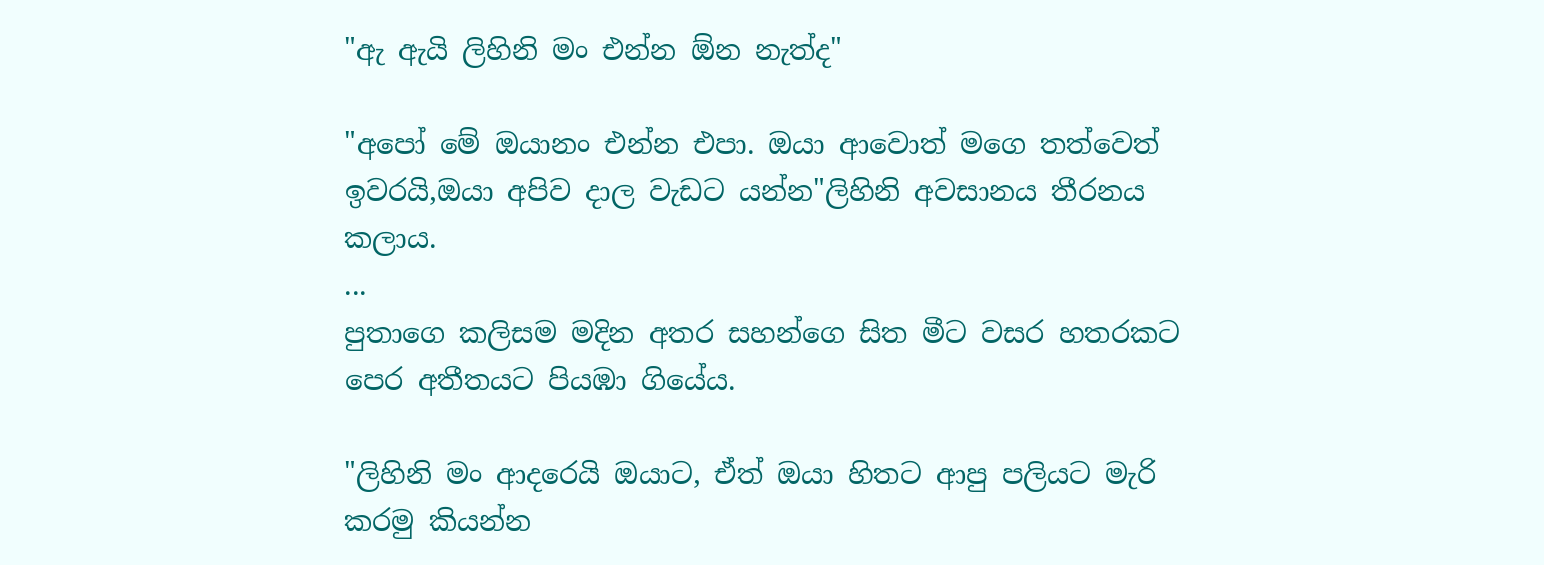"ඇ ඇයි ලිහිනි මං එන්න ඕන නැත්ද"

"අපෝ මේ ඔයානං එන්න එපා. ඔයා ආවොත් මගෙ තත්වෙත් ඉවරයි,ඔයා අපිව දාල වැඩට යන්න"ලිහිනි අවසානය තීරනය කලාය.
...
පුතාගෙ කලිසම මදින අතර සහන්ගෙ සිත මීට වසර හතරකට පෙර අතීතයට පියඹා ගියේය.

"ලිහිනි මං ආදරෙයි ඔයාට, ඒත් ඔයා හිතට ආපු පලියට මැරි කරමු කියන්න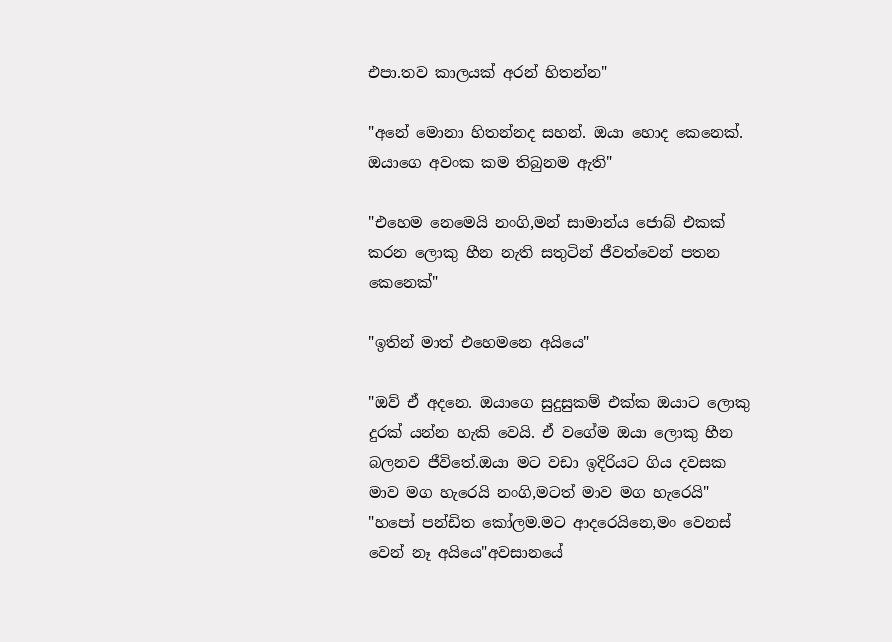එපා.තව කාලයක් අරන් හිතන්න"

"අනේ මොනා හිතන්නද සහන්. ඔයා හොද කෙනෙක්. ඔයාගෙ අවංක කම තිබුනම ඇති"

"එහෙම නෙමෙයි නංගි,මන් සාමාන්ය ජොබ් එකක් කරන ලොකු හීන නැති සතුටින් ජීවත්වෙන් පතන කෙනෙක්"

"ඉතින් මාත් එහෙමනෙ අයියෙ"

"ඔව් ඒ අදනෙ. ඔයාගෙ සුදුසුකම් එක්ක ඔයාට ලොකු දුරක් යන්න හැකි වෙයි. ඒ වගේම ඔයා ලොකු හීන බලනව ජීවිතේ.ඔයා මට වඩා ඉදිරියට ගිය දවසක මාව මග හැරෙයි නංගි,මටත් මාව මග හැරෙයි"
"හපෝ පන්ඩිත කෝලම.මට ආදරෙයිනෙ,මං වෙනස් වෙන් නෑ අයියෙ"අවසානයේ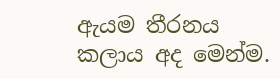ඇයම තීරනය කලාය අද මෙන්ම.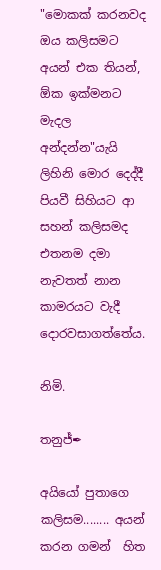"මොකක් කරනවද ඔය කලිසමට අයන් එක තියන්, ඕක ඉක්මනට මැදල අන්දන්න"යැයි ලිහිනි මොර දෙද්දී පියවී සිහියට ආ සහන් කලිසමද එතනම දමා නැවතත් නාන කාමරයට වැදී දොරවසාගත්තේය.

නිමි.

තනුජ්✒

අයියෝ පුතාගෙ කලිසම........ අයන් කරන ගමන්  හිත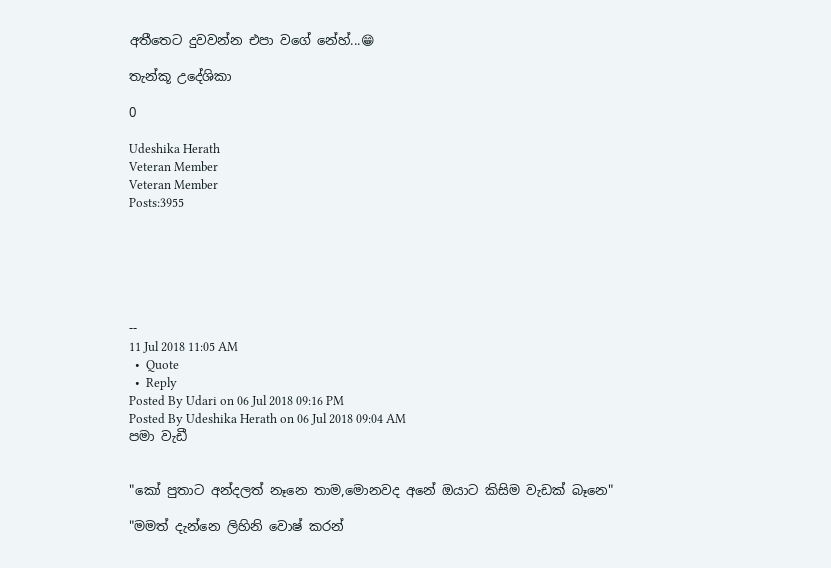අතීතෙට දුවවන්න එපා වගේ නේහ්...😁

තැන්කූ උදේශිකා

0

Udeshika Herath
Veteran Member
Veteran Member
Posts:3955






--
11 Jul 2018 11:05 AM
  •  Quote
  •  Reply
Posted By Udari on 06 Jul 2018 09:16 PM
Posted By Udeshika Herath on 06 Jul 2018 09:04 AM
පමා වැඩී


"කෝ පුතාට අන්දලත් නෑනෙ තාම,මොනවද අනේ ඔයාට කිසිම වැඩක් බෑනෙ"

"මමත් දැන්නෙ ලිහිනි වොෂ් කරන්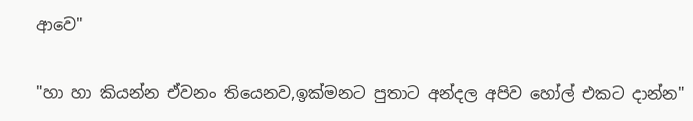ආවෙ"

"හා හා කියන්න ඒවනං තියෙනව,ඉක්මනට පුතාට අන්දල අපිව හෝල් එකට දාන්න"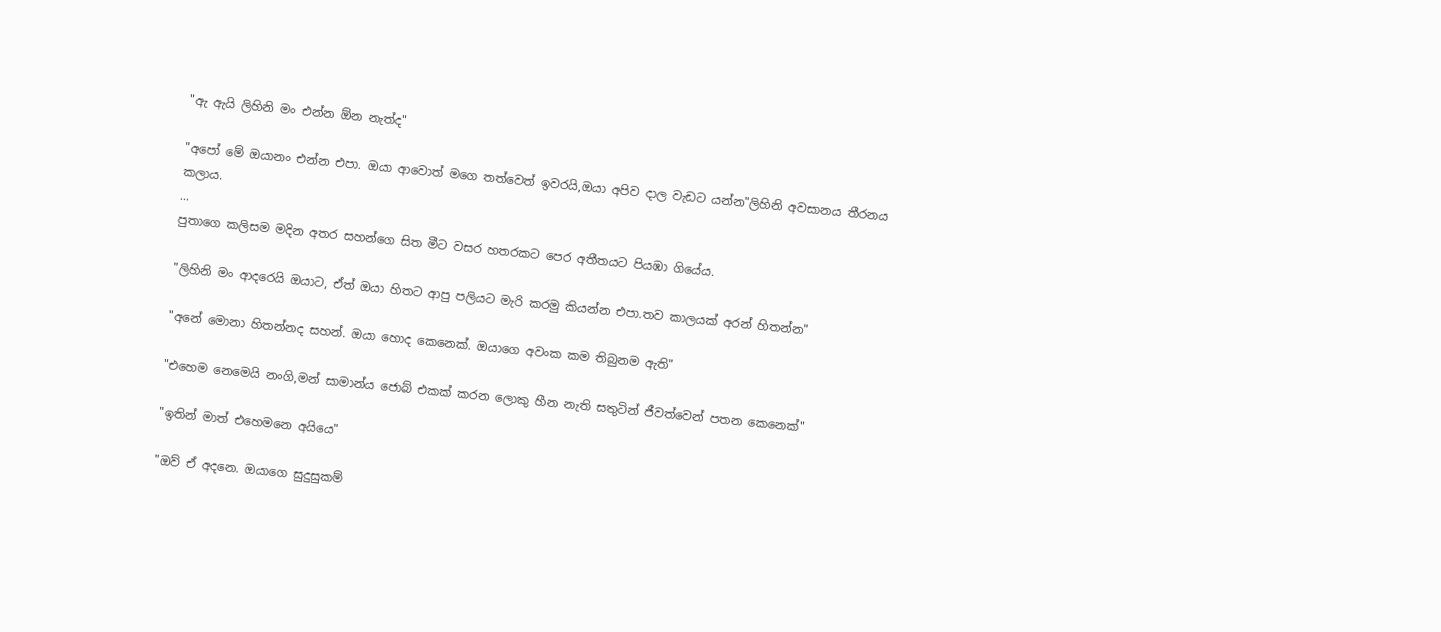"ඇ ඇයි ලිහිනි මං එන්න ඕන නැත්ද"

"අපෝ මේ ඔයානං එන්න එපා. ඔයා ආවොත් මගෙ තත්වෙත් ඉවරයි,ඔයා අපිව දාල වැඩට යන්න"ලිහිනි අවසානය තීරනය කලාය.
...
පුතාගෙ කලිසම මදින අතර සහන්ගෙ සිත මීට වසර හතරකට පෙර අතීතයට පියඹා ගියේය.

"ලිහිනි මං ආදරෙයි ඔයාට, ඒත් ඔයා හිතට ආපු පලියට මැරි කරමු කියන්න එපා.තව කාලයක් අරන් හිතන්න"

"අනේ මොනා හිතන්නද සහන්. ඔයා හොද කෙනෙක්. ඔයාගෙ අවංක කම තිබුනම ඇති"

"එහෙම නෙමෙයි නංගි,මන් සාමාන්ය ජොබ් එකක් කරන ලොකු හීන නැති සතුටින් ජීවත්වෙන් පතන කෙනෙක්"

"ඉතින් මාත් එහෙමනෙ අයියෙ"

"ඔව් ඒ අදනෙ. ඔයාගෙ සුදුසුකම්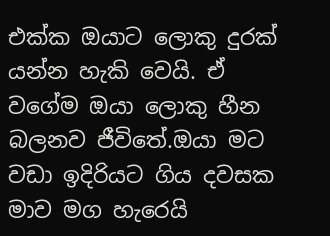එක්ක ඔයාට ලොකු දුරක් යන්න හැකි වෙයි. ඒ වගේම ඔයා ලොකු හීන බලනව ජීවිතේ.ඔයා මට වඩා ඉදිරියට ගිය දවසක මාව මග හැරෙයි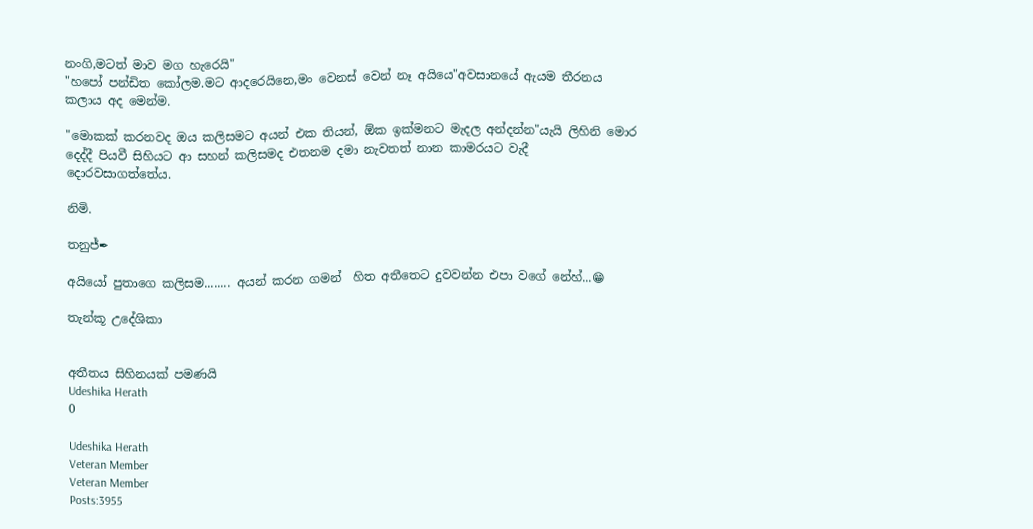නංගි,මටත් මාව මග හැරෙයි"
"හපෝ පන්ඩිත කෝලම.මට ආදරෙයිනෙ,මං වෙනස් වෙන් නෑ අයියෙ"අවසානයේ ඇයම තීරනය කලාය අද මෙන්ම.

"මොකක් කරනවද ඔය කලිසමට අයන් එක තියන්, ඕක ඉක්මනට මැදල අන්දන්න"යැයි ලිහිනි මොර දෙද්දී පියවී සිහියට ආ සහන් කලිසමද එතනම දමා නැවතත් නාන කාමරයට වැදී දොරවසාගත්තේය.

නිමි.

තනුජ්✒

අයියෝ පුතාගෙ කලිසම........ අයන් කරන ගමන්  හිත අතීතෙට දුවවන්න එපා වගේ නේහ්...😁

තැන්කූ උදේශිකා


අතීතය සිහිනයක් පමණයි
Udeshika Herath
0

Udeshika Herath
Veteran Member
Veteran Member
Posts:3955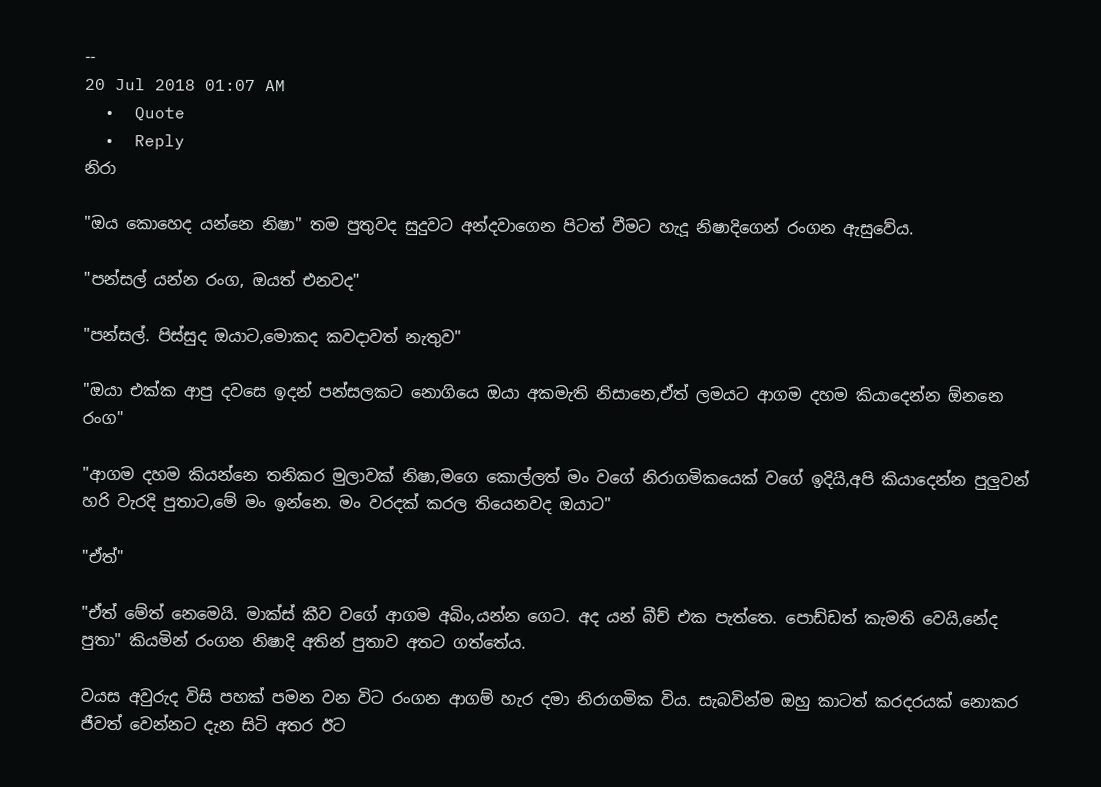--
20 Jul 2018 01:07 AM
  •  Quote
  •  Reply
නිරා

"ඔය කොහෙද යන්නෙ නිෂා" තම පුතුවද සුදුවට අන්දවාගෙන පිටත් වීමට හැදූ නිෂාදිගෙන් රංගන ඇසුවේය.

"පන්සල් යන්න රංග, ඔයත් එනවද"

"පන්සල්. පිස්සුද ඔයාට,මොකද කවදාවත් නැතුව"

"ඔයා එක්ක ආපු දවසෙ ඉදන් පන්සලකට නොගියෙ ඔයා අකමැති නිසානෙ,ඒත් ලමයට ආගම දහම කියාදෙන්න ඕනනෙ රංග"

"ආගම දහම කියන්නෙ තනිකර මුලාවක් නිෂා,මගෙ කොල්ලත් මං වගේ නිරාගමිකයෙක් වගේ ඉදියි,අපි කියාදෙන්න පුලුවන් හරි වැරදි පුතාට,මේ මං ඉන්නෙ. මං වරදක් කරල තියෙනවද ඔයාට"

"ඒත්"

"ඒත් මේත් නෙමෙයි. මාක්ස් කීව වගේ ආගම අබිං,යන්න ගෙට. අද යන් බීච් එක පැත්තෙ. පොඩ්ඩත් කැමති වෙයි,නේද පුතා" කියමින් රංගන නිෂාදි අතින් පුතාව අතට ගත්තේය.

වයස අවුරුද විසි පහක් පමන වන විට රංගන ආගම් හැර දමා නිරාගමික විය. සැබවින්ම ඔහු කාටත් කරදරයක් නොකර ජීවත් වෙන්නට දැන සිටි අතර ඊට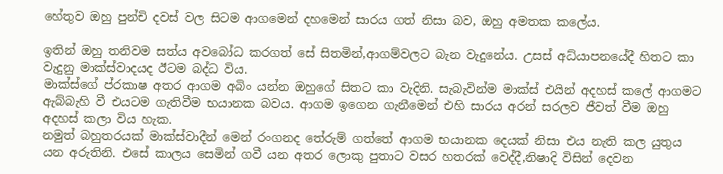හේතුව ඔහු පුන්චි දවස් වල සිටම ආගමෙන් දහමෙන් සාරය ගත් නිසා බව, ඔහු අමතක කලේය.

ඉතින් ඔහු තනිවම සත්ය අවබෝධ කරගත් සේ සිතමින්,ආගම්වලට බැන වැදුනේය. උසස් අධ්යාපනයේදී හිතට කා වැදුනු මාක්ස්වාදයද ඊටම බද්ධ විය.
මාක්ස්ගේ ප්රකාෂ අතර ආගම අබිං යන්න ඔහුගේ සිතට කා වැදිනි. සැබැවින්ම මාක්ස් එයින් අදහස් කලේ ආගමට ඇබ්බැහි වී එයටම ගැතිවීම භයානක බවය. ආගම ඉගෙන ගැනීමෙන් එහි සාරය අරන් සරලව ජීවත් වීම ඔහු අදහස් කලා විය හැක.
නමුත් බහුතරයක් මාක්ස්වාදීන් මෙන් රංගනද තේරුම් ගත්තේ ආගම භයානක දෙයක් නිසා එය නැති කල යුතුය යන අරුතිනි. එසේ කාලය සෙමින් ගවී යන අතර ලොකු පුතාට වසර හතරක් වෙද්දී,නිෂාදි විසින් දෙවන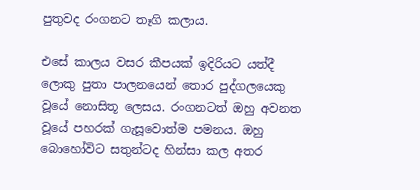පුතුවද රංගනට තෑගි කලාය.

එසේ කාලය වසර කීපයක් ඉදිරියට යත්දී ලොකු පුතා පාලනයෙන් තොර පුද්ගලයෙකු වූයේ නොසිතූ ලෙසය. රංගනටත් ඔහු අවනත වූයේ පහරක් ගැසූවොත්ම පමනය. ඔහු බොහෝවිට සතුන්ටද හින්සා කල අතර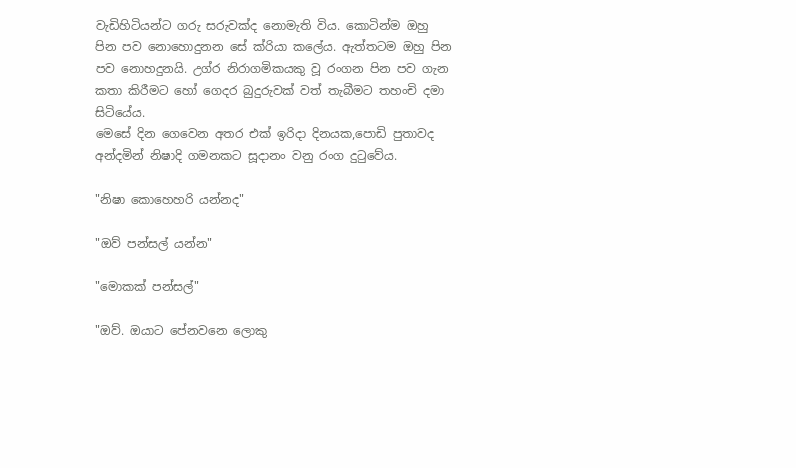වැඩිහිටියන්ට ගරු සරුවක්ද නොමැති විය. කොටින්ම ඔහු පින පව නොහොදුනන සේ ක්රියා කලේය. ඇත්තටම ඔහු පින පව නොහදුනයි. උග්ර නිරාගමිකයකු වූ රංගන පින පව ගැන කතා කිරීමට හෝ ගෙදර බුදුරුවක් වත් තැබීමට තහංචි දමා සිටියේය.
මෙසේ දින ගෙවෙන අතර එක් ඉරිදා දිනයක,පොඩි පුතාවද අන්දමින් නිෂාදි ගමනකට සූදානං වනු රංග දුටුවේය.

"නිෂා කොහෙහරි යන්නද"

"ඔව් පන්සල් යන්න"

"මොකක් පන්සල්"

"ඔව්. ඔයාට පේනවනෙ ලොකු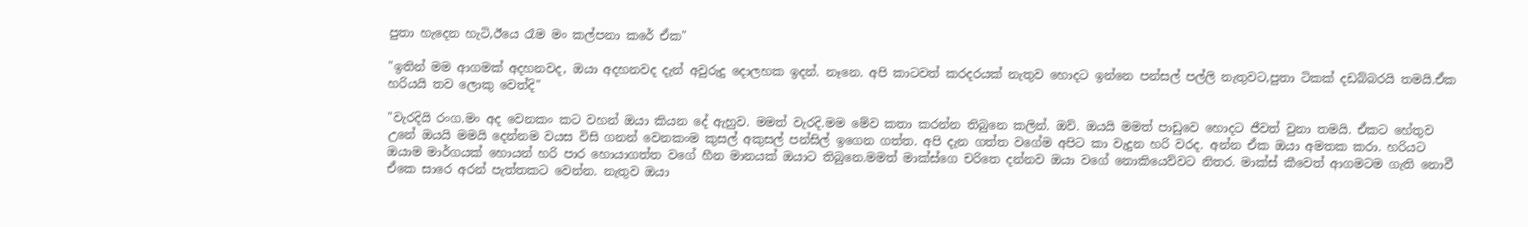පුතා හැදෙන හැටි,ඊයෙ රෑම මං කල්පනා කරේ ඒක"

"ඉතින් මම ආගමක් අදහනවද, ඔයා අදහනවද දැන් අවුරුදු දොලහක ඉදන්. නෑනෙ. අපි කාටවත් කරදරයක් නැතුව හොදට ඉන්නෙ පන්සල් පල්ලි නැතුවට,පුතා ටිකක් දඩබ්බරයි තමයි.ඒක හරියයි තව ලොකු වෙත්දි"

"වැරදියි රංග.මං අද වෙනකං කට වහන් ඔයා කියන දේ ඇහුව. මමත් වැරදි.මම මේව කතා කරන්න තිබුනෙ කලින්. ඔව්. ඔයයි මමත් පාඩුවෙ හොදට ජීවත් වුනා තමයි. ඒකට හේතුව උනේ ඔයයි මමයි දෙන්නම වයස විසි ගනන් වෙනකංම කුසල් අකුසල් පන්සිල් ඉගෙන ගත්ත. අපි දැන ගත්ත වගේම අපිට කා වැදුන හරි වරද. අන්න ඒක ඔයා අමතක කරා. හරියට ඔයාම මාර්ගයක් හොයන් හරි පාර හොයාගත්ත වගේ හීන මානයක් ඔයාට තිබුනෙ.මමත් මාක්ස්ගෙ චරිතෙ දන්නව ඔයා වගේ නොකියෙව්වට නිතර. මාක්ස් කීවෙත් ආගමටම ගැති නොවී ඒකෙ සාරෙ අරන් පැත්තකට වෙන්න. නැතුව ඔයා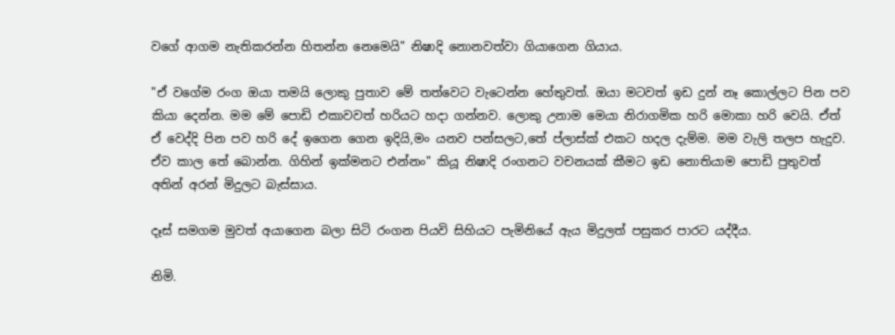වගේ ආගම නැතිකරන්න හිතන්න නෙමෙයි" නිෂාදි නොනවත්වා ගියාගෙන ගියාය.

"ඒ වගේම රංග ඔයා තමයි ලොකු පුතාව මේ තත්වෙට වැටෙන්න හේතුවත්. ඔයා මටවත් ඉඩ දුන් නෑ කොල්ලට පින පව කියා දෙන්න. මම මේ පොඩි එකාවවත් හරියට හදා ගන්නව. ලොකු උනාම මෙයා නිරාගමික හරි මොකා හරි වෙයි. ඒත් ඒ වෙද්දි පින පව හරි දේ ඉගෙන ගෙන ඉදියි,මං යනව පන්සලට,තේ ප්ලාස්ක් එකට හදල දැම්ම. මම වැලි තලප හැදුව. ඒව කාල තේ බොන්න. ගිහින් ඉක්මනට එන්නං" කියූ නිෂාදි රංගනට වචනයක් කීමට ඉඩ නොතියාම පොඩි පුතුවත් අතින් අරන් මිදුලට බැස්සාය.

දෑස් සමගම මුවත් අයාගෙන බලා සිටි රංගන පියවි සිහියට පැමිනියේ ඇය මිදුලත් පසුකර පාරට යද්දීය.

නිමි.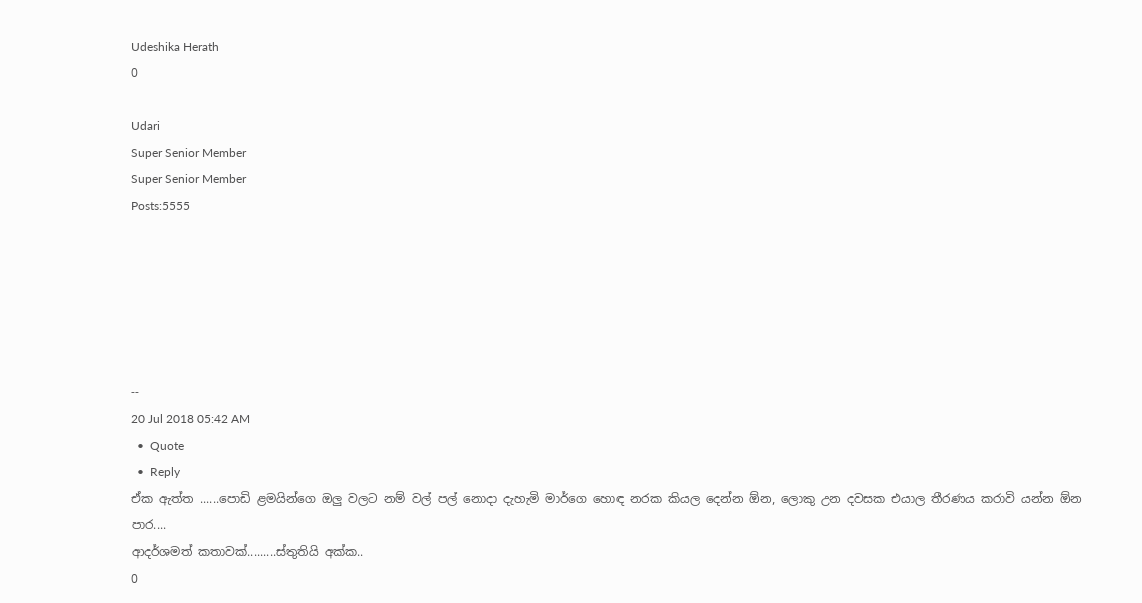Udeshika Herath
0

Udari
Super Senior Member
Super Senior Member
Posts:5555






--
20 Jul 2018 05:42 AM
  •  Quote
  •  Reply
ඒක ඇත්ත ......පොඩි ළමයින්ගෙ ඔලු වලට නම් වල් පල් නොදා දැහැමි මාර්ගෙ හොඳ නරක කියල දෙන්න ඕන, ලොකු උන දවසක එයාල තීරණය කරාවි යන්න ඕන පාර....
ආදර්ශමත් කතාවක්.........ස්තුතියි අක්ක..
0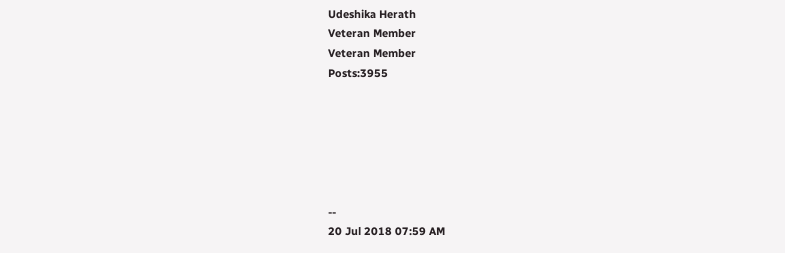Udeshika Herath
Veteran Member
Veteran Member
Posts:3955






--
20 Jul 2018 07:59 AM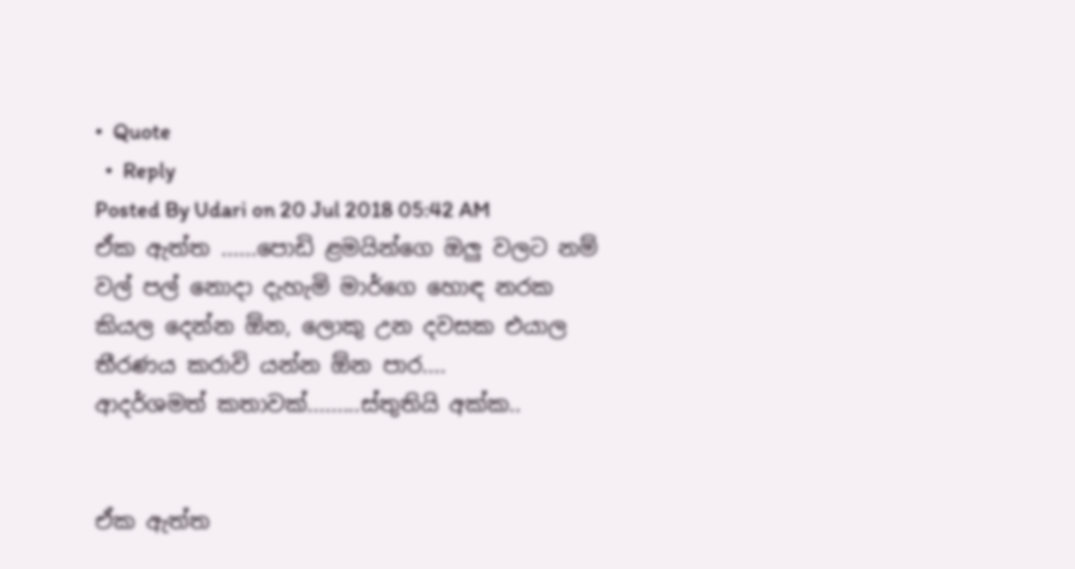•  Quote
  •  Reply
Posted By Udari on 20 Jul 2018 05:42 AM
ඒක ඇත්ත ......පොඩි ළමයින්ගෙ ඔලු වලට නම් වල් පල් නොදා දැහැමි මාර්ගෙ හොඳ නරක කියල දෙන්න ඕන, ලොකු උන දවසක එයාල තීරණය කරාවි යන්න ඕන පාර....
ආදර්ශමත් කතාවක්.........ස්තුතියි අක්ක..


ඒක ඇත්ත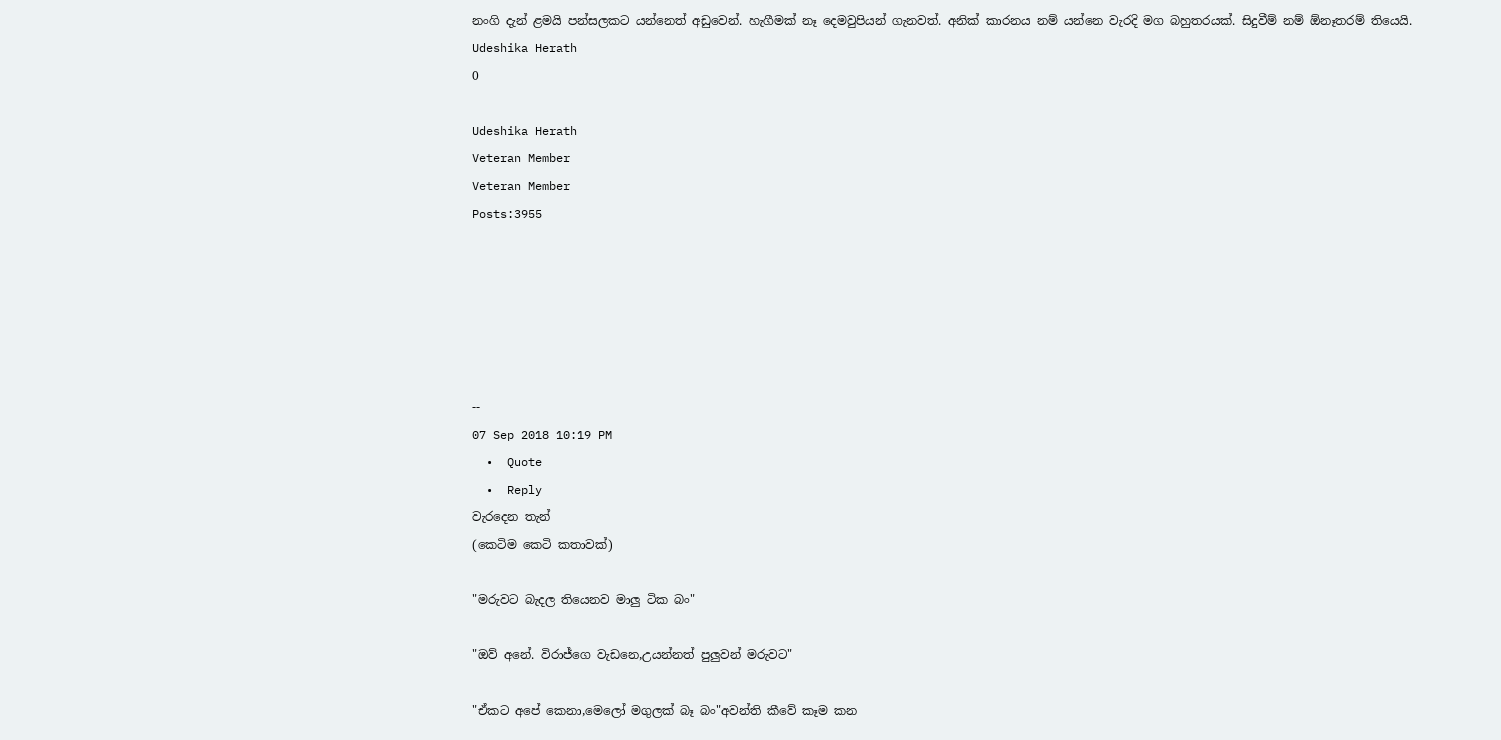නංගි දැන් ළමයි පන්සලකට යන්නෙත් අඩුවෙන්. හැගීමක් නෑ දෙමවුපියන් ගැනවත්. අනික් කාරනය නම් යන්නෙ වැරදි මග බහුතරයක්. සිදුවීම් නම් ඕනෑතරම් තියෙයි.
Udeshika Herath
0

Udeshika Herath
Veteran Member
Veteran Member
Posts:3955






--
07 Sep 2018 10:19 PM
  •  Quote
  •  Reply
වැරදෙන තැන්
(කෙටිම කෙටි කතාවක්)

"මරුවට බැදල තියෙනව මාලු ටික බං"

"ඔව් අනේ. විරාජ්ගෙ වැඩනෙ,උයන්නත් පුලුවන් මරුවට"

"ඒකට අපේ කෙනා,මෙලෝ මගුලක් බෑ බං"අවන්ති කීවේ කෑම කන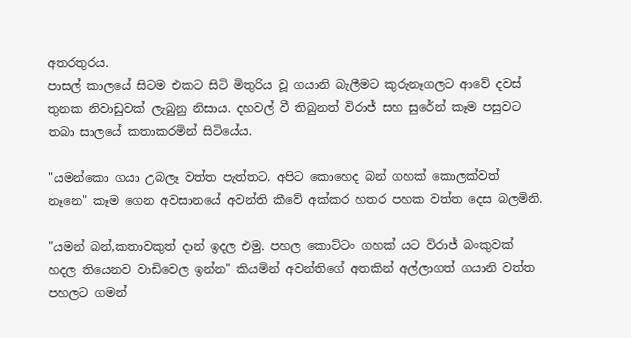අතරතුරය.
පාසල් කාලයේ සිටම එකට සිටි මිතුරිය වූ ගයානි බැලීමට කුරුනෑගලට ආවේ දවස් තුනක නිවාඩුවක් ලැබුනු නිසාය. දහවල් වී තිබුනත් විරාජ් සහ සුරේන් කෑම පසුවට තබා සාලයේ කතාකරමින් සිටියේය.

"යමන්කො ගයා උබලෑ වත්ත පැත්තට. අපිට කොහෙද බන් ගහක් කොලක්වත් නෑනෙ" කෑම ගෙන අවසානයේ අවන්ති කීවේ අක්කර හතර පහක වත්ත දෙස බලමිනි.

"යමන් බන්,කතාවකුත් දාන් ඉදල එමු. පහල කොට්ටං ගහක් යට විරාජ් බංකුවක් හදල තියෙනව වාඩිවෙල ඉන්න" කියමින් අවන්තිගේ අතකින් අල්ලාගත් ගයානි වත්ත පහලට ගමන්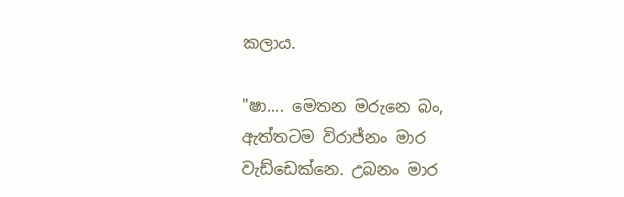කලාය.

"ෂා.... මෙතන මරුනෙ බං, ඇත්තටම විරාජ්නං මාර වැඩ්ඩෙක්නෙ. උබනං මාර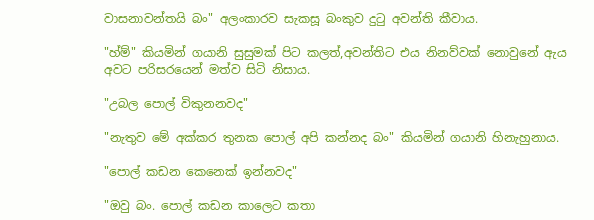වාසනාවන්තයි බං" අලංකාරව සැකසූ බංකුව දුටු අවන්ති කීවාය.

"හ්ම්" කියමින් ගයානි සුසුමක් පිට කලත්,අවන්තිට එය නිනව්වක් නොවුනේ ඇය අවට පරිසරයෙන් මත්ව සිටි නිසාය.

"උබල පොල් විකුනනවද"

"නැතුව මේ අක්කර තුනක පොල් අපි කන්නද බං" කියමින් ගයානි හිනැහුනාය.

"පොල් කඩන කෙනෙක් ඉන්නවද"

"ඔවු බං. පොල් කඩන කාලෙට කතා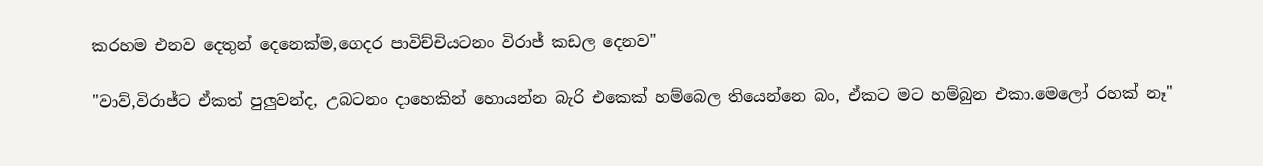කරහම එනව දෙතුන් දෙනෙක්ම,ගෙදර පාවිච්චියටනං විරාජ් කඩල දෙනව"

"වාව්,විරාජ්ට ඒකත් පුලුවන්ද, උබටනං දාහෙකින් හොයන්න බැරි එකෙක් හම්බෙල තියෙන්නෙ බං, ඒකට මට හම්බුන එකා.මෙලෝ රහක් නෑ"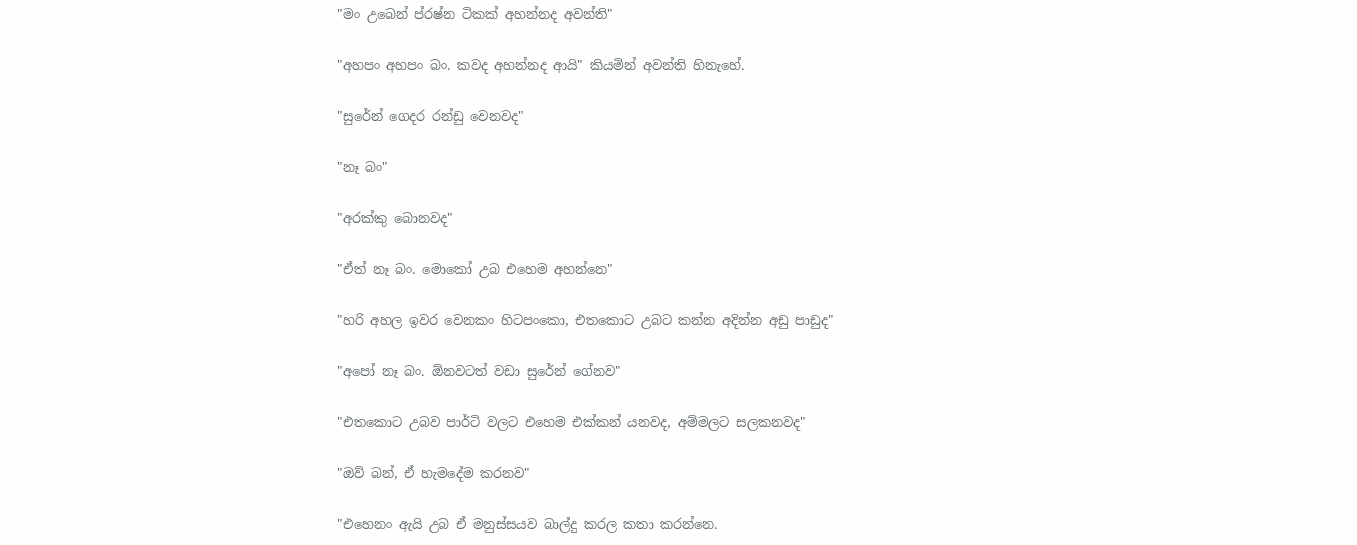"මං උබෙන් ප්රෂ්න ටිකක් අහන්නද අවන්ති"

"අහපං අහපං බං. කවද අහන්නද ආයි" කියමින් අවන්ති හිනැහේ.

"සුරේන් ගෙදර රන්ඩු වෙනවද"

"නෑ බං"

"අරක්කු බොනවද"

"ඒත් නෑ බං. මොකෝ උබ එහෙම අහන්නෙ"

"හරි අහල ඉවර වෙනකං හිටපංකො, එතකොට උබට කන්න අදින්න අඩු පාඩුද"

"අපෝ නෑ බං. ඕනවටත් වඩා සුරේන් ගේනව"

"එතකොට උබව පාර්ටි වලට එහෙම එක්කන් යනවද, අම්මලට සලකනවද"

"ඔව් බන්, ඒ හැමදේම කරනව"

"එහෙනං ඇයි උබ ඒ මනුස්සයව බාල්දු කරල කතා කරන්නෙ.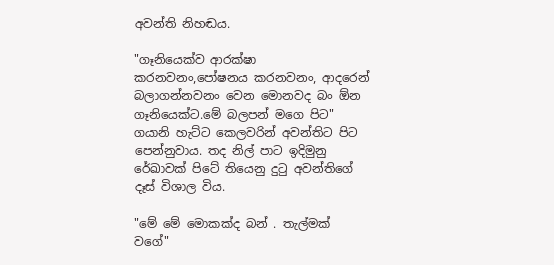අවන්ති නිහඬය.

"ගෑනියෙක්ව ආරක්ෂා කරනවනං,පෝෂනය කරනවනං, ආදරෙන් බලාගන්නවනං වෙන මොනවද බං ඕන ගෑනියෙක්ට.මේ බලපන් මගෙ පිට" ගයානි හැට්ට කෙලවරින් අවන්තිට පිට පෙන්නුවාය. තද නිල් පාට ඉදිමුනු රේඛාවක් පිටේ තියෙනු දුටු අවන්තිගේ දෑස් විශාල විය.

"මේ මේ මොකක්ද බන් . තැල්මක් වගේ"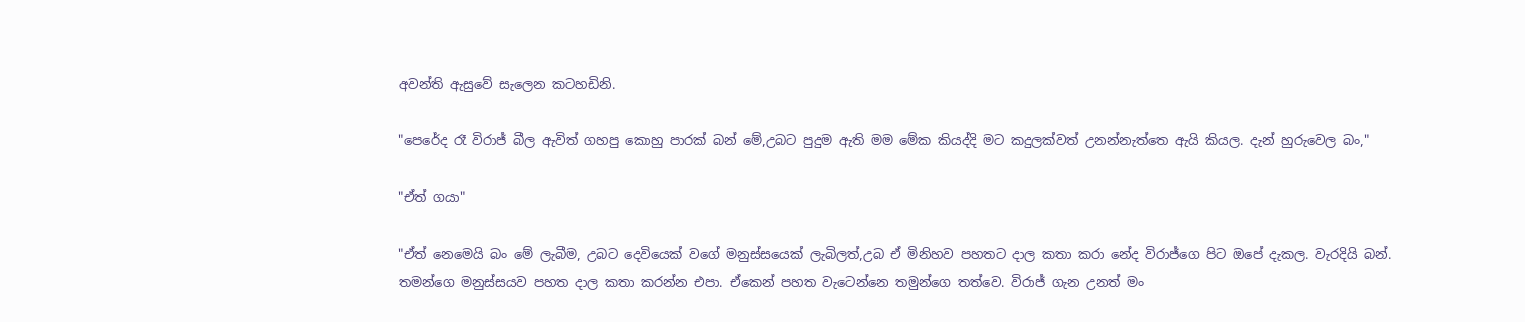අවන්ති ඇසුවේ සැලෙන කටහඩිනි.

"පෙරේද රෑ විරාජ් බීල ඇවිත් ගහපු කොහු පාරක් බන් මේ,උබට පුදුම ඇති මම මේක කියද්දි මට කදුලක්වත් උනන්නැත්තෙ ඇයි කියල. දැන් හුරුවෙල බං,"

"ඒත් ගයා"

"ඒත් නෙමෙයි බං මේ ලැබීම, උබට දෙවියෙක් වගේ මනුස්සයෙක් ලැබිලත්,උබ ඒ මිනිහව පහතට දාල කතා කරා නේද විරාජ්ගෙ පිට ඔපේ දැකල. වැරදියි බන්.
තමන්ගෙ මනුස්සයව පහත දාල කතා කරන්න එපා. ඒකෙන් පහත වැටෙන්නෙ තමුන්ගෙ තත්වෙ. විරාජ් ගැන උනත් මං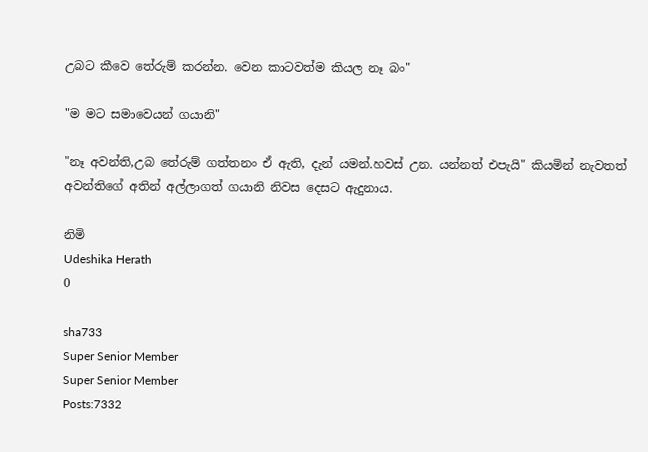උබට කීවෙ තේරුම් කරන්න. වෙන කාටවත්ම කියල නෑ බං"

"ම මට සමාවෙයන් ගයානි"

"නෑ අවන්ති,උබ තේරුම් ගත්තනං ඒ ඇති, දැන් යමන්.හවස් උන. යන්නත් එපැයි" කියමින් නැවතත් අවන්තිගේ අතින් අල්ලාගත් ගයානි නිවස දෙසට ඇදුනාය.

නිමි
Udeshika Herath
0

sha733
Super Senior Member
Super Senior Member
Posts:7332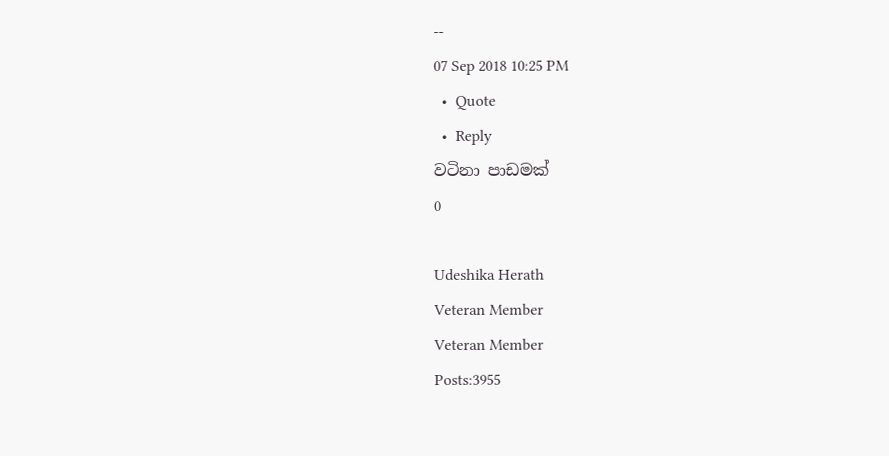--
07 Sep 2018 10:25 PM
  •  Quote
  •  Reply
වටිනා පාඩමක්
0

Udeshika Herath
Veteran Member
Veteran Member
Posts:3955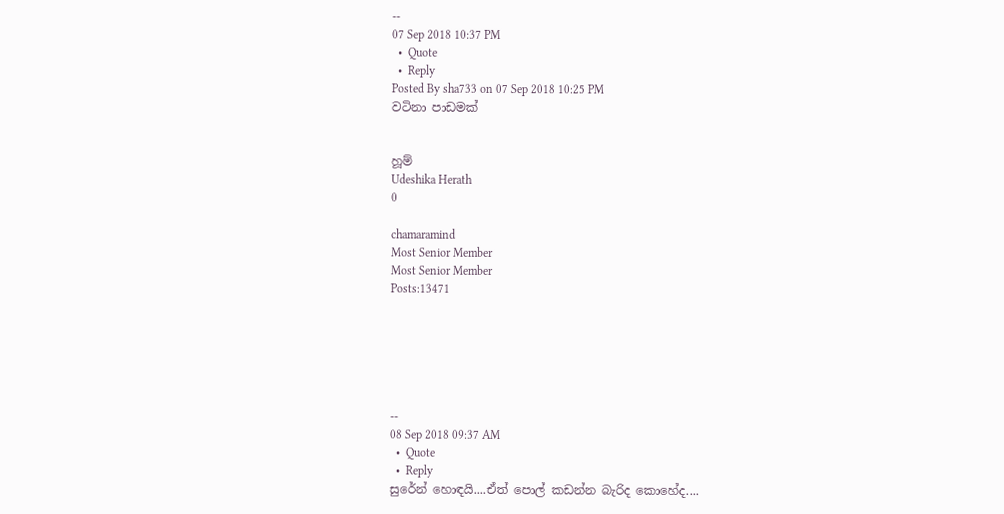--
07 Sep 2018 10:37 PM
  •  Quote
  •  Reply
Posted By sha733 on 07 Sep 2018 10:25 PM
වටිනා පාඩමක්


හූම්
Udeshika Herath
0

chamaramind
Most Senior Member
Most Senior Member
Posts:13471






--
08 Sep 2018 09:37 AM
  •  Quote
  •  Reply
සුරේන් හොඳයි....ඒත් පොල් කඩන්න බැරිද කොහේද....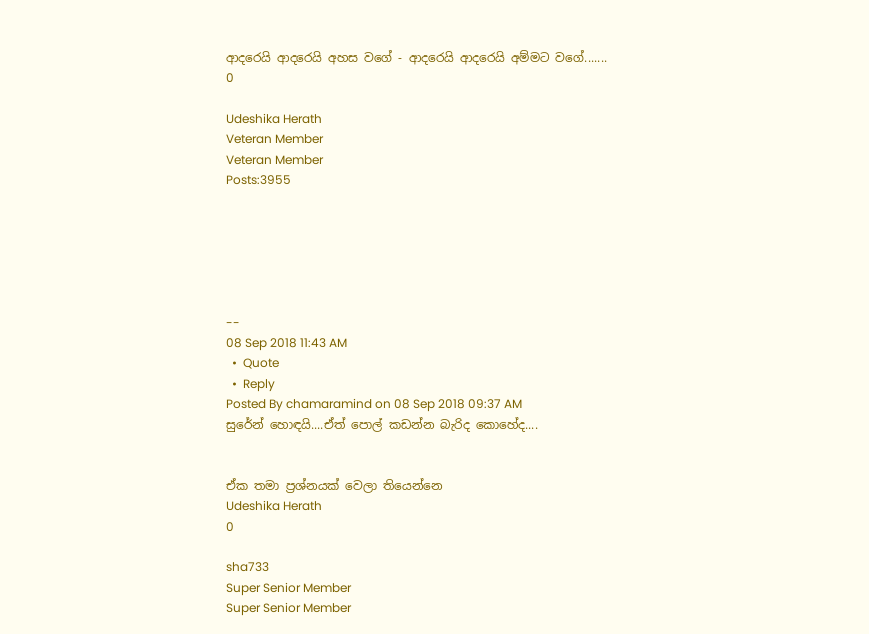ආදරෙයි ආදරෙයි අහස වගේ - ආදරෙයි ආදරෙයි අම්මට වගේ.......
0

Udeshika Herath
Veteran Member
Veteran Member
Posts:3955






--
08 Sep 2018 11:43 AM
  •  Quote
  •  Reply
Posted By chamaramind on 08 Sep 2018 09:37 AM
සුරේන් හොඳයි....ඒත් පොල් කඩන්න බැරිද කොහේද....


ඒක තමා ප්‍රශ්නයක් වෙලා තියෙන්නෙ
Udeshika Herath
0

sha733
Super Senior Member
Super Senior Member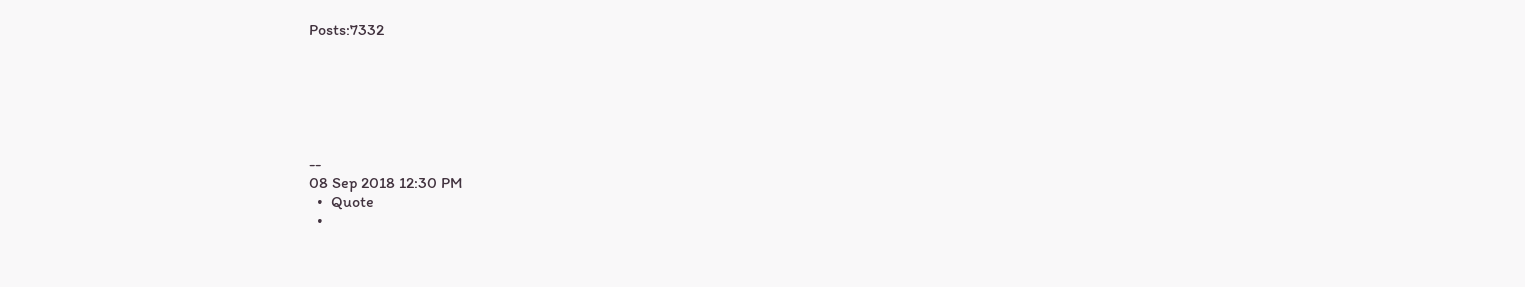Posts:7332






--
08 Sep 2018 12:30 PM
  •  Quote
  •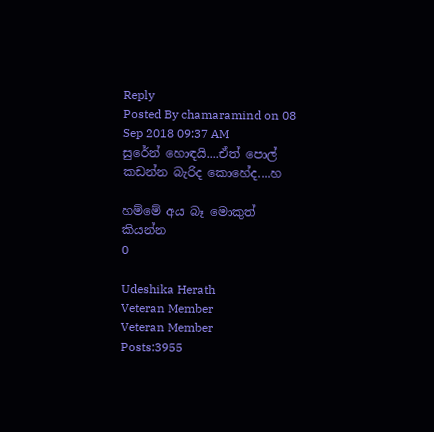Reply
Posted By chamaramind on 08 Sep 2018 09:37 AM
සුරේන් හොඳයි....ඒත් පොල් කඩන්න බැරිද කොහේද....හ

හම්මේ අය බෑ මොකුත් කියන්න
0

Udeshika Herath
Veteran Member
Veteran Member
Posts:3955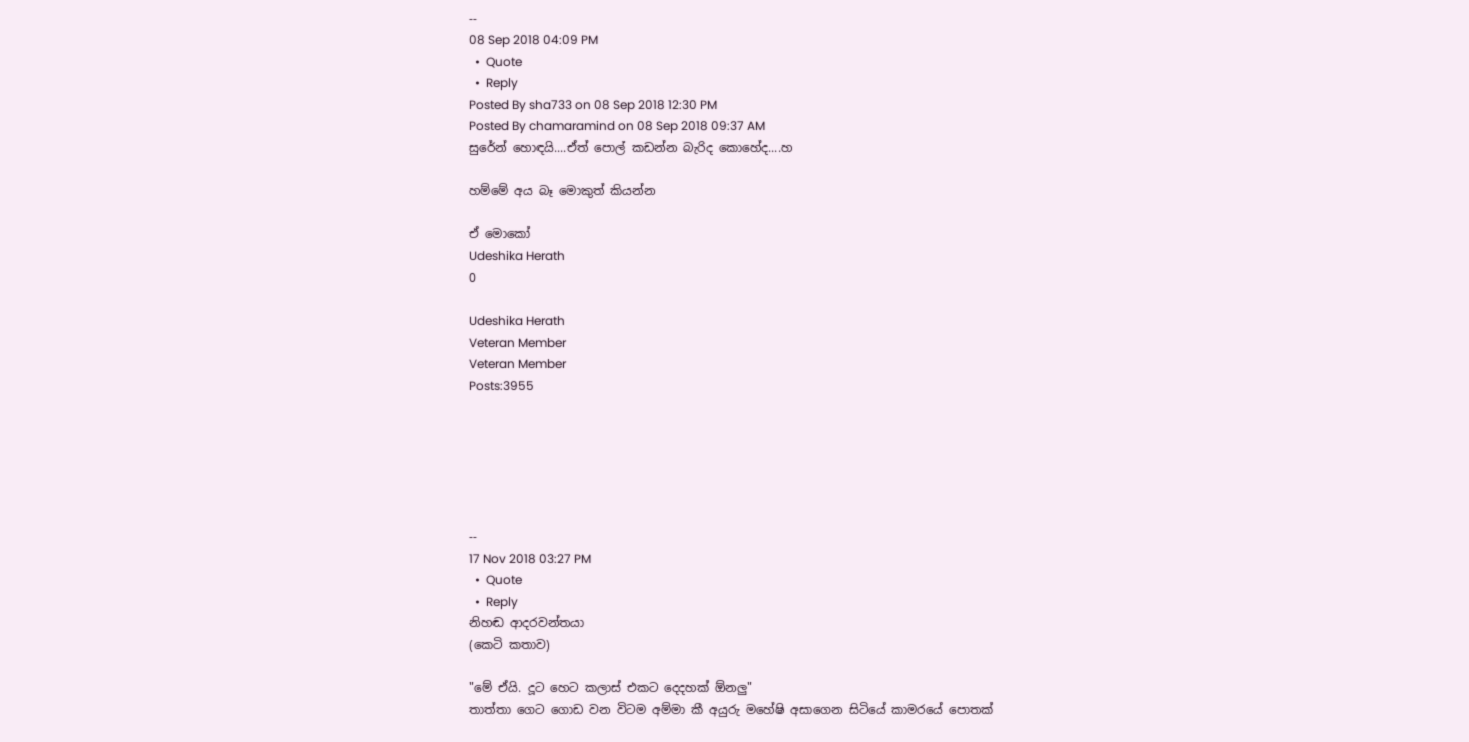--
08 Sep 2018 04:09 PM
  •  Quote
  •  Reply
Posted By sha733 on 08 Sep 2018 12:30 PM
Posted By chamaramind on 08 Sep 2018 09:37 AM
සුරේන් හොඳයි....ඒත් පොල් කඩන්න බැරිද කොහේද....හ

හම්මේ අය බෑ මොකුත් කියන්න

ඒ මොකෝ
Udeshika Herath
0

Udeshika Herath
Veteran Member
Veteran Member
Posts:3955






--
17 Nov 2018 03:27 PM
  •  Quote
  •  Reply
නිහඬ ආදරවන්තයා
(කෙටි කතාව)

"මේ ඒයි. දූට හෙට කලාස් එකට දෙදහක් ඕනලු"
තාත්තා ගෙට ගොඩ වන විටම අම්මා කී අයුරු මහේෂි අසාගෙන සිටියේ කාමරයේ පොතක්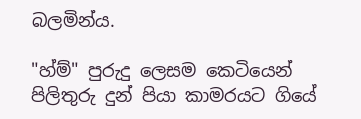බලමින්ය.

"හ්ම්" පුරුදු ලෙසම කෙටියෙන් පිලිතුරු දුන් පියා කාමරයට ගියේ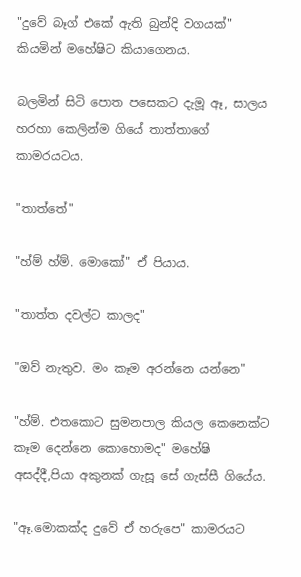"දුවේ බෑග් එකේ ඇති බුන්දි වගයක්" කියමින් මහේෂිට කියාගෙනය.

බලමින් සිටි පොත පසෙකට දැමූ ඈ, සාලය හරහා කෙලින්ම ගියේ තාත්තාගේ කාමරයටය.

"තාත්තේ"

"හ්ම් හ්ම්. මොකෝ" ඒ පියාය.

"තාත්ත දවල්ට කාලද"

"ඔව් නැතුව. මං කෑම අරන්නෙ යන්නෙ"

"හ්ම්. එතකොට සුමනපාල කියල කෙනෙක්ට කෑම දෙන්නෙ කොහොමද" මහේෂි අසද්දී,පියා අකුනක් ගැසූ සේ ගැස්සී ගියේය.

"ඈ.මොකක්ද දුවේ ඒ හරුපෙ" කාමරයට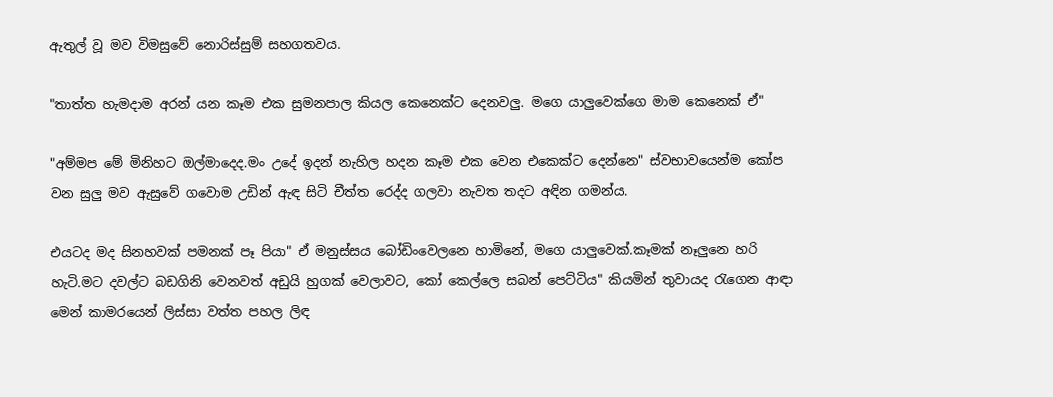ඇතුල් වූ මව විමසුවේ නොරිස්සුම් සහගතවය.

"තාත්ත හැමදාම අරන් යන කෑම එක සුමනපාල කියල කෙනෙක්ට දෙනවලු. මගෙ යාලුවෙක්ගෙ මාම කෙනෙක් ඒ"

"අම්මප මේ මිනිහට ඔල්මාදෙද.මං උදේ ඉදන් නැහිල හදන කෑම එක වෙන එකෙක්ට දෙන්නෙ" ස්වභාවයෙන්ම කෝප වන සුලු මව ඇසුවේ ගවොම උඩින් ඇඳ සිටි චීත්ත රෙද්ද ගලවා නැවත තදට අඳින ගමන්ය.

එයටද මද සිනහවක් පමනක් පෑ පියා" ඒ මනුස්සය බෝඩිංවෙලනෙ හාමිනේ, මගෙ යාලුවෙක්.කෑමක් නෑලුනෙ හරි හැටි.මට දවල්ට බඩගිනි වෙනවත් අඩුයි හුගක් වෙලාවට, කෝ කෙල්ලෙ සබන් පෙට්ටිය" කියමින් තුවායද රැගෙන ආඳා මෙන් කාමරයෙන් ලිස්සා වත්ත පහල ලිඳ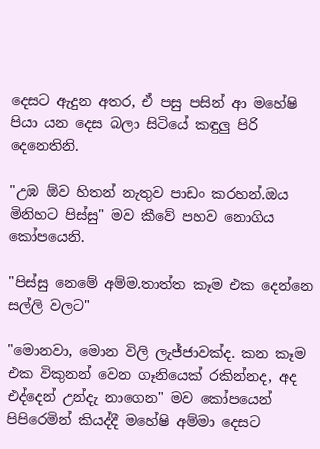දෙසට ඇදුන අතර, ඒ පසු පසින් ආ මහේෂි පියා යන දෙස බලා සිටියේ කඳුලු පිරි දෙනෙතිනි.

"උඹ ඕව හිතන් නැතුව පාඩං කරහන්.ඔය මිනිහට පිස්සු" මව කීවේ පහව නොගිය කෝපයෙනි.

"පිස්සු නෙමේ අම්ම.තාත්ත කෑම එක දෙන්නෙ සල්ලි වලට"

"මොනවා, මොන විලි ලැජ්ජාවක්ද. කන කෑම එක විකුනන් වෙන ගෑනියෙක් රකින්නද, අද එද්දෙන් උන්දැ නාගෙන" මව කෝපයෙන් පිපිරෙමින් කියද්දී මහේෂි අම්මා දෙසට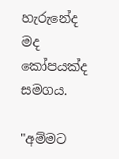හැරුනේද මද කෝපයක්ද සමගය.

"අම්මට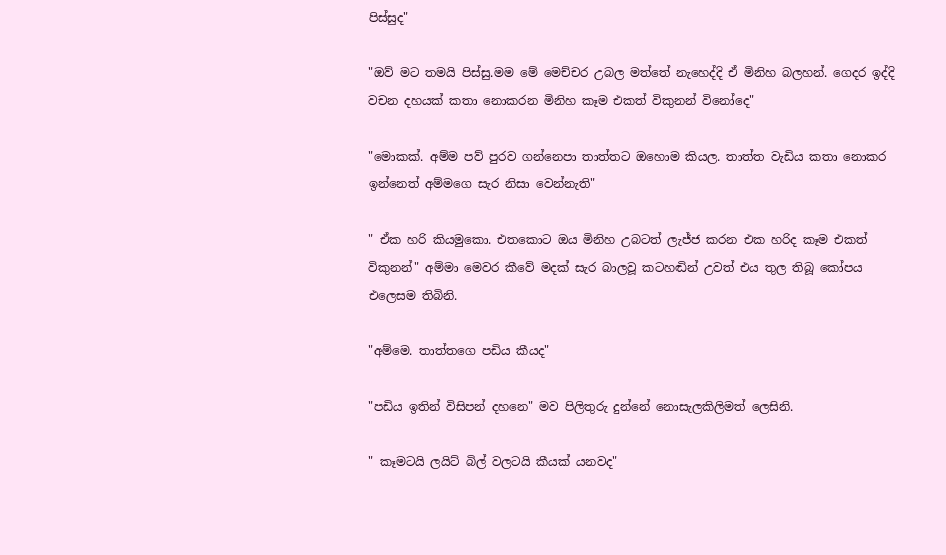පිස්සුද"

"ඔව් මට තමයි පිස්සු.මම මේ මෙච්චර උබල මත්තේ නැහෙද්දි ඒ මිනිහ බලහන්. ගෙදර ඉද්දි වචන දහයක් කතා නොකරන මිනිහ කෑම එකත් විකුනන් විනෝදෙ"

"මොකක්. අම්ම පව් පුරව ගන්නෙපා තාත්තට ඔහොම කියල. තාත්ත වැඩිය කතා නොකර ඉන්නෙත් අම්මගෙ සැර නිසා වෙන්නැති"

" ඒක හරි කියමුකො. එතකොට ඔය මිනිහ උබටත් ලැජ්ජ කරන එක හරිද කෑම එකත් විකුනන්" අම්මා මෙවර කීවේ මදක් සැර බාලවූ කටහඬින් උවත් එය තුල තිබූ කෝපය එලෙසම තිබිනි.

"අම්මෙ. තාත්තගෙ පඩිය කීයද"

"පඩිය ඉතින් විසිපන් දහනෙ" මව පිලිතුරු දුන්නේ නොසැලකිලිමත් ලෙසිනි.

" කෑමටයි ලයිට් බිල් වලටයි කීයක් යනවද"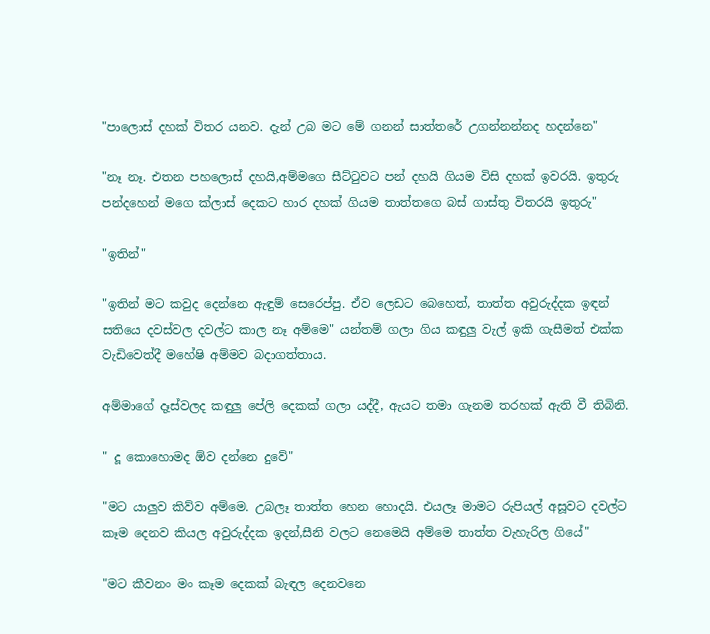"පාලොස් දහක් විතර යනව. දැන් උබ මට මේ ගනන් සාත්තරේ උගන්නන්නද හදන්නෙ"

"නෑ නෑ. එතන පහලොස් දහයි,අම්මගෙ සීට්ටුවට පන් දහයි ගියම විසි දහක් ඉවරයි. ඉතුරු පන්දහෙන් මගෙ ක්ලාස් දෙකට හාර දහක් ගියම තාත්තගෙ බස් ගාස්තු විතරයි ඉතුරු"

"ඉතින්"

"ඉතින් මට කවුද දෙන්නෙ ඇඳුම් සෙරෙප්පු. ඒව ලෙඩට බෙහෙත්, තාත්ත අවුරුද්දක ඉඳන් සතියෙ දවස්වල දවල්ට කාල නෑ අම්මෙ" යන්තම් ගලා ගිය කඳුලු වැල් ඉකි ගැසීමත් එක්ක වැඩිවෙත්දී මහේෂි අම්මව බදාගත්තාය.

අම්මාගේ දෑස්වලද කඳුලු පේලි දෙකක් ගලා යද්දී, ඇයට තමා ගැනම තරහක් ඇති වී තිබිනි.

" දූ කොහොමද ඕව දන්නෙ දුවේ"

"මට යාලුව කිව්ව අම්මෙ. උබලෑ තාත්ත හෙන හොදයි. එයලෑ මාමට රුපියල් අසූවට දවල්ට කෑම දෙනව කියල අවුරුද්දක ඉදන්,සීනි වලට නෙමෙයි අම්මෙ තාත්ත වැහැරිල ගියේ"

"මට කීවනං මං කෑම දෙකක් බැඳල දෙනවනෙ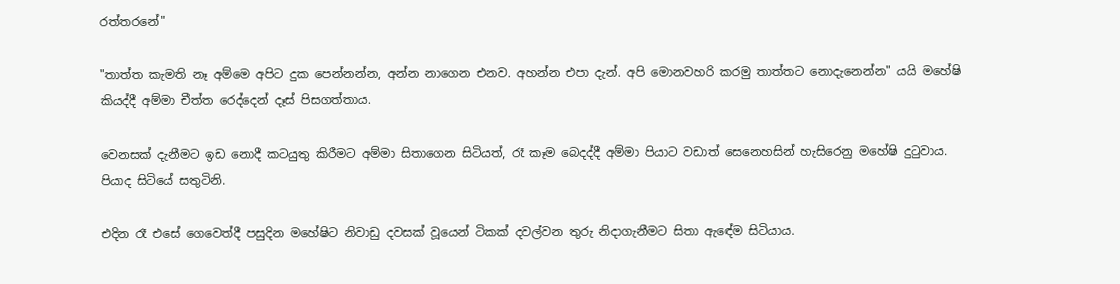රත්තරනේ"

"තාත්ත කැමති නෑ අම්මෙ අපිට දුක පෙන්නන්න, අන්න නාගෙන එනව. අහන්න එපා දැන්. අපි මොනවහරි කරමු තාත්තට නොදැනෙන්න" යයි මහේෂි කියද්දී අම්මා චීත්ත රෙද්දෙන් දෑස් පිසගත්තාය.

වෙනසක් දැනීමට ඉඩ නොදී කටයුතු කිරීමට අම්මා සිතාගෙන සිටියත්, රෑ කෑම බෙදද්දී අම්මා පියාට වඩාත් සෙනෙහසින් හැසිරෙනු මහේෂි දුටුවාය. පියාද සිටියේ සතුටිනි.

එදින රෑ එසේ ගෙවෙත්දී පසුදින මහේෂිට නිවාඩු දවසක් වූයෙන් ටිකක් දවල්වන තුරු නිදාගැනීමට සිතා ඇඳේම සිටියාය.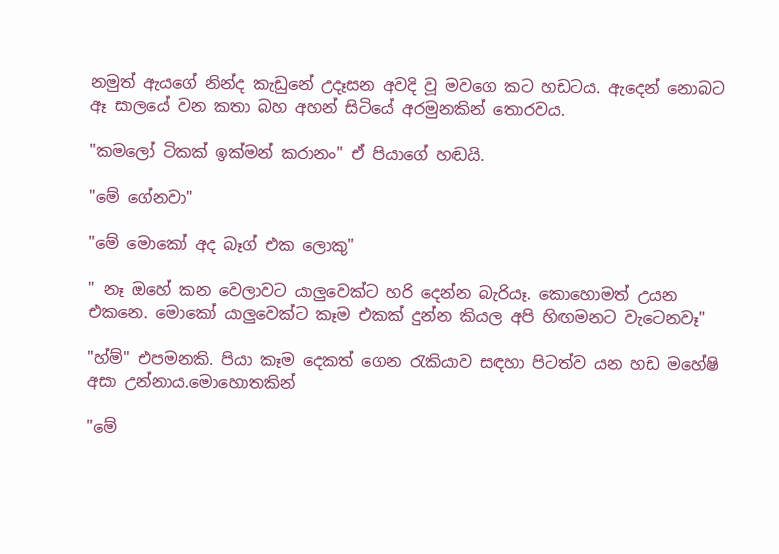නමුත් ඇයගේ නින්ද කැඩුනේ උදෑසන අවදි වූ මවගෙ කට හඩටය. ඇදෙන් නොබට ඈ සාලයේ වන කතා බහ අහන් සිටියේ අරමුනකින් තොරවය.

"කමලෝ ටිකක් ඉක්මන් කරානං" ඒ පියාගේ හඬයි.

"මේ ගේනවා"

"මේ මොකෝ අද බෑග් එක ලොකු"

" නෑ ඔහේ කන වෙලාවට යාලුවෙක්ට හරි දෙන්න බැරියෑ. කොහොමත් උයන එකනෙ. මොකෝ යාලුවෙක්ට කෑම එකක් දුන්න කියල අපි හිඟමනට වැටෙනවෑ"

"හ්ම්" එපමනකි. පියා කෑම දෙකත් ගෙන රැකියාව සඳහා පිටත්ව යන හඩ මහේෂි අසා උන්නාය.මොහොතකින්

"මේ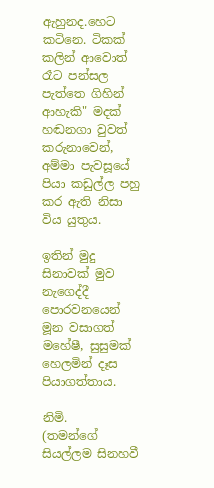ඇහුනද.හෙට කටිනෙ. ටිකක් කලින් ආවොත් රෑට පන්සල පැත්තෙ ගිහින් ආහැකි" මදක් හඬනගා වුවත් කරුනාවෙන්, අම්මා පැවසූයේ පියා කඩුල්ල පහු කර ඇති නිසා විය යුතුය.

ඉතින් මුදු සිනාවක් මුව නැගෙද්දී පොරවනයෙන් මූන වසාගත් මහේෂී, සුසුමක් හෙලමින් දෑස පියාගත්තාය.

නිමි.
(තමන්ගේ සියල්ලම සිනහවී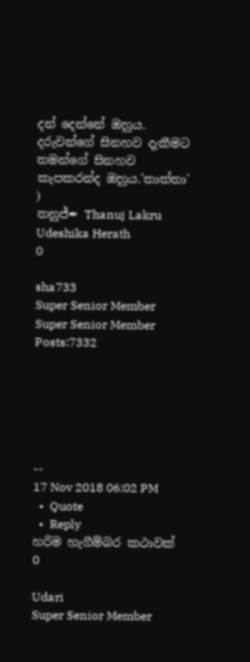දන් දෙන්නේ ඔහුය. දරුවන්ගේ සිනහව දැකීමට තමන්ගේ සිනහව කැපකරන්ද ඔහුය.'තාත්තා' )
තනුජ්✒ Thanuj Lakru
Udeshika Herath
0

sha733
Super Senior Member
Super Senior Member
Posts:7332






--
17 Nov 2018 06:02 PM
  •  Quote
  •  Reply
හරිම හැගීම්බර කථාවක්
0

Udari
Super Senior Member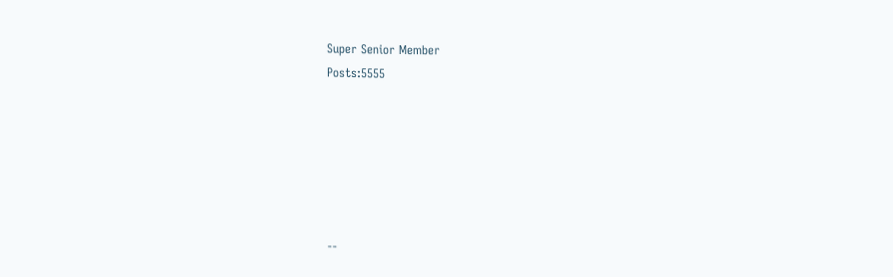Super Senior Member
Posts:5555






--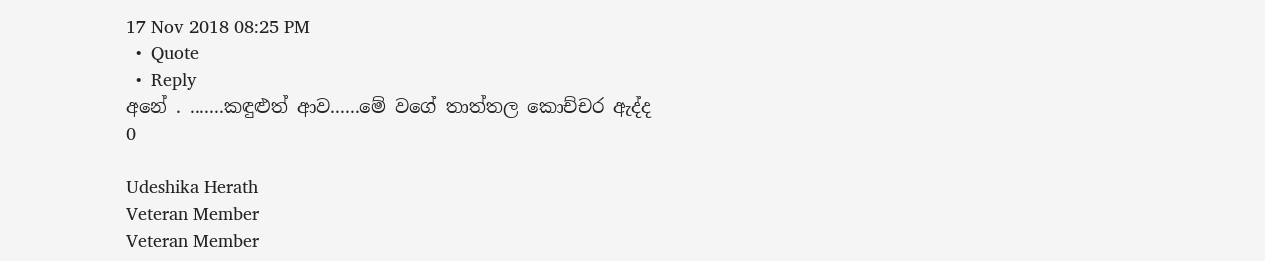17 Nov 2018 08:25 PM
  •  Quote
  •  Reply
අනේ . .......කඳුළුත් ආව......මේ වගේ තාත්තල කොච්චර ඇද්ද
0

Udeshika Herath
Veteran Member
Veteran Member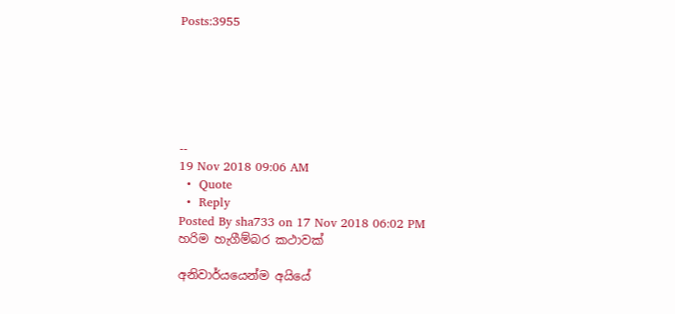Posts:3955






--
19 Nov 2018 09:06 AM
  •  Quote
  •  Reply
Posted By sha733 on 17 Nov 2018 06:02 PM
හරිම හැගීම්බර කථාවක්

අනිවාර්යයෙන්ම අයියේ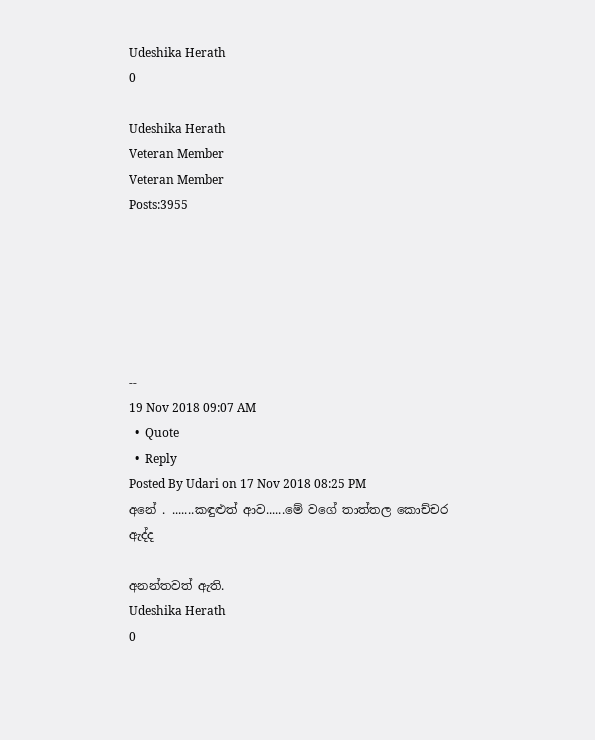Udeshika Herath
0

Udeshika Herath
Veteran Member
Veteran Member
Posts:3955






--
19 Nov 2018 09:07 AM
  •  Quote
  •  Reply
Posted By Udari on 17 Nov 2018 08:25 PM
අනේ . .......කඳුළුත් ආව......මේ වගේ තාත්තල කොච්චර ඇද්ද

අනන්තවත් ඇති.
Udeshika Herath
0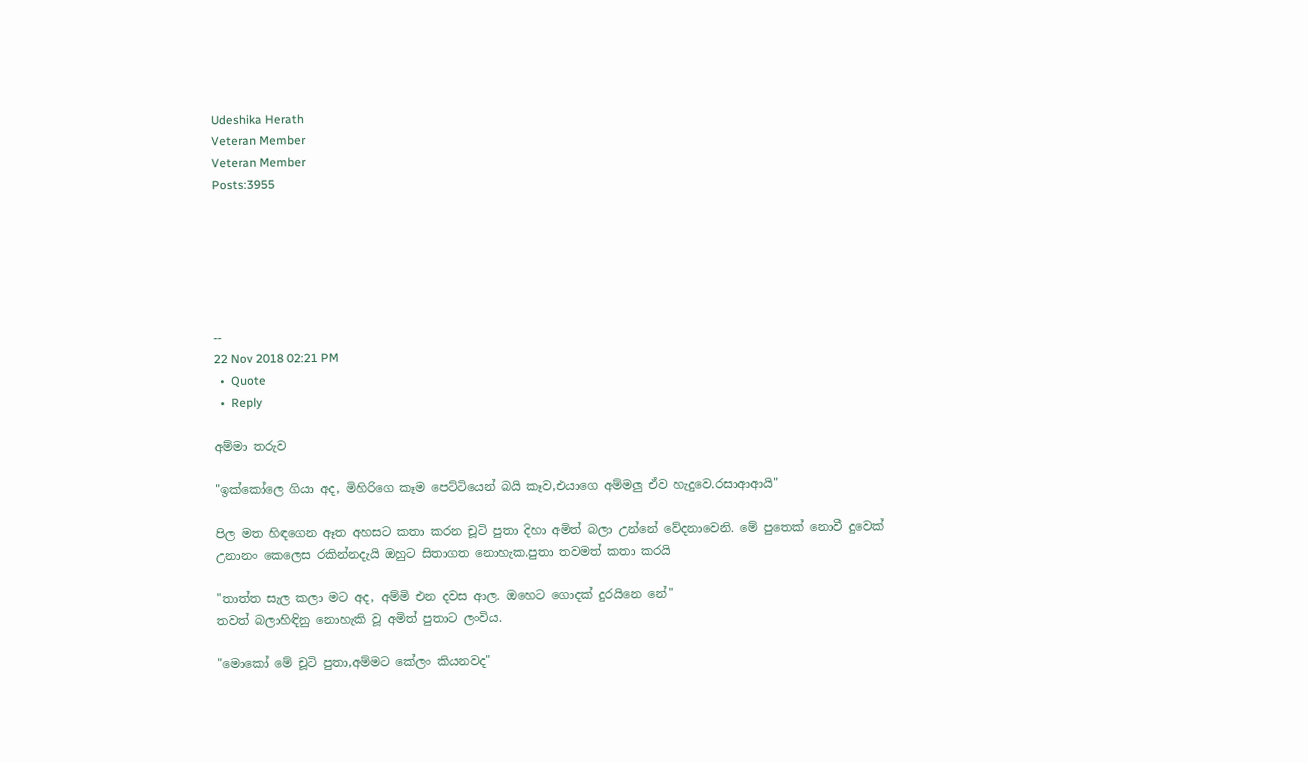Udeshika Herath
Veteran Member
Veteran Member
Posts:3955






--
22 Nov 2018 02:21 PM
  •  Quote
  •  Reply

අම්මා තරුව

"ඉක්කෝලෙ ගියා අද, මිහිරිගෙ කෑම පෙට්ටියෙන් බයි කෑව,එයාගෙ අම්මලු ඒව හැදුවෙ.රසාආආයි"

පිල මත හිඳගෙන ඈත අහසට කතා කරන චූටි පුතා දිහා අමිත් බලා උන්නේ වේදනාවෙනි. මේ පුතෙක් නොවී දුවෙක් උනානං කෙලෙස රකින්නදැයි ඔහුට සිතාගත නොහැක.පුතා තවමත් කතා කරයි

"තාත්ත සැල කලා මට අද, අම්මි එන දවස ආල. ඔහෙට ගොදක් දුරයිනෙ නේ"
තවත් බලාහිඳිනු නොහැකි වූ අමිත් පුතාට ලංවිය.

"මොකෝ මේ චූටි පුතා,අම්මට කේලං කියනවද"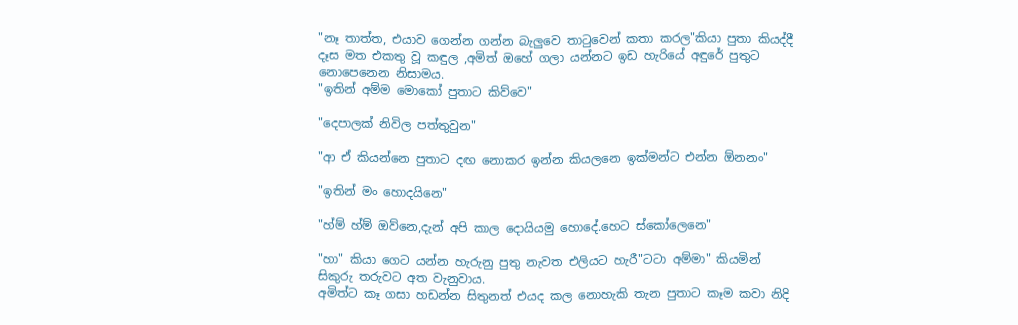"නෑ තාත්ත, එයාව ගෙන්න ගන්න බැලුවෙ තාටුවෙන් කතා කරල"කියා පුතා කියද්දී දෑස මත එකතු වූ කඳුල ,අමිත් ඔහේ ගලා යන්නට ඉඩ හැරියේ අඳුරේ පුතුට නොපෙනෙන නිසාමය.
"ඉතින් අම්ම මොකෝ පුතාට කිව්වෙ"

"දෙපාලක් නිවිල පත්තුවුන"

"ආ ඒ කියන්නෙ පුතාට දඟ නොකර ඉන්න කියලනෙ ඉක්මන්ට එන්න ඕනනං"

"ඉතින් මං හොදයිනෙ"

"හ්ම් හ්ම් ඔව්නෙ,දැන් අපි කාල දොයියමු හොදේ.හෙට ස්කෝලෙනෙ"

"හා" කියා ගෙට යන්න හැරුනු පුතු නැවත එලියට හැරී"ටටා අම්මා" කියමින් සිකුරු තරුවට අත වැනුවාය.
අමිත්ට කෑ ගසා හඩන්න සිතුනත් එයද කල නොහැකි තැන පුතාට කෑම කවා නිදි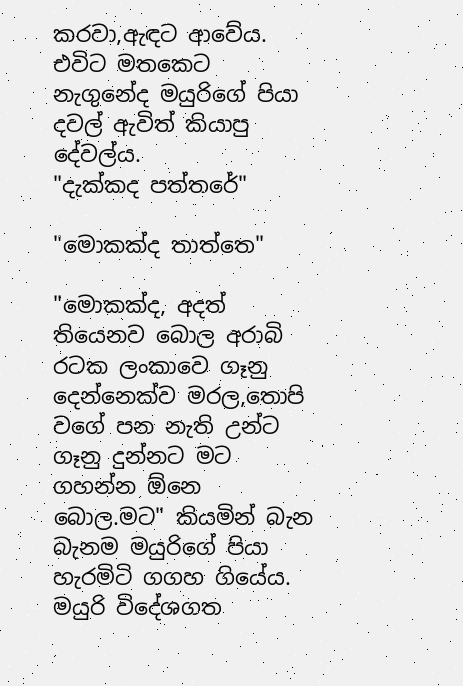කරවා,ඇඳට ආවේය. එවිට මතකෙට නැගුනේද මයුරිගේ පියා දවල් ඇවිත් කියාපු දේවල්ය.
"දැක්කද පත්තරේ"

"මොකක්ද තාත්තෙ"

"මොකක්ද, අදත් තියෙනව බොල අරාබි රටක ලංකාවෙ ගෑනු දෙන්නෙක්ව මරල,තොපි වගේ පන නැති උන්ට ගෑනු දුන්නට මට ගහන්න ඕනෙ බොල.මට" කියමින් බැන බැනම මයුරිගේ පියා හැරමිටි ගගහ ගියේය.
මයුරි විදේශගත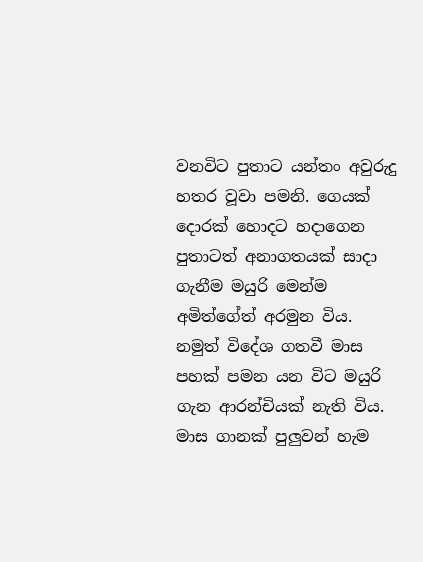වනවිට පුතාට යන්තං අවුරුදු හතර වූවා පමනි. ගෙයක් දොරක් හොදට හදාගෙන පුතාටත් අනාගතයක් සාදා ගැනීම මයුරි මෙන්ම අමිත්ගේත් අරමුන විය.
නමුත් විදේශ ගතවී මාස පහක් පමන යන විට මයුරි ගැන ආරන්චියක් නැති විය. මාස ගානක් පුලුවන් හැම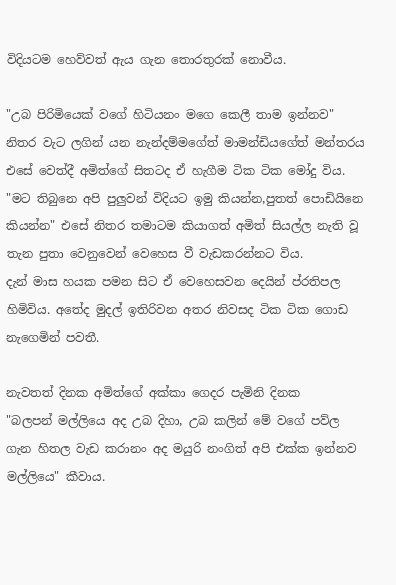විදියටම හෙව්වත් ඇය ගැන තොරතුරක් නොවීය.

"උබ පිරිමියෙක් වගේ හිටියනං මගෙ කෙලී තාම ඉන්නව" නිතර වැට ලගින් යන නැන්දම්මගේත් මාමන්ඩියගේත් මන්තරය එසේ වෙත්දී අමිත්ගේ සිතටද ඒ හැගීම ටික ටික මෝදු විය.
"මට තිබුනෙ අපි පුලුවන් විදියට ඉමු කියන්න,පුතත් පොඩියිනෙ කියන්න" එසේ නිතර තමාටම කියාගත් අමිත් සියල්ල නැති වූ තැන පුතා වෙනුවෙන් වෙහෙස වී වැඩකරන්නට විය.
දැන් මාස හයක පමන සිට ඒ වෙහෙසවන දෙයින් ප්රතිපල හිමිවිය. අතේද මුදල් ඉතිරිවන අතර නිවසද ටික ටික ගොඩ නැගෙමින් පවතී.

නැවතත් දිනක අමිත්ගේ අක්කා ගෙදර පැමිනි දිනක
"බලපන් මල්ලියෙ අද උබ දිහා, උබ කලින් මේ වගේ පව්ල ගැන හිතල වැඩ කරානං අද මයුරි නංගිත් අපි එක්ක ඉන්නව මල්ලියෙ" කීවාය.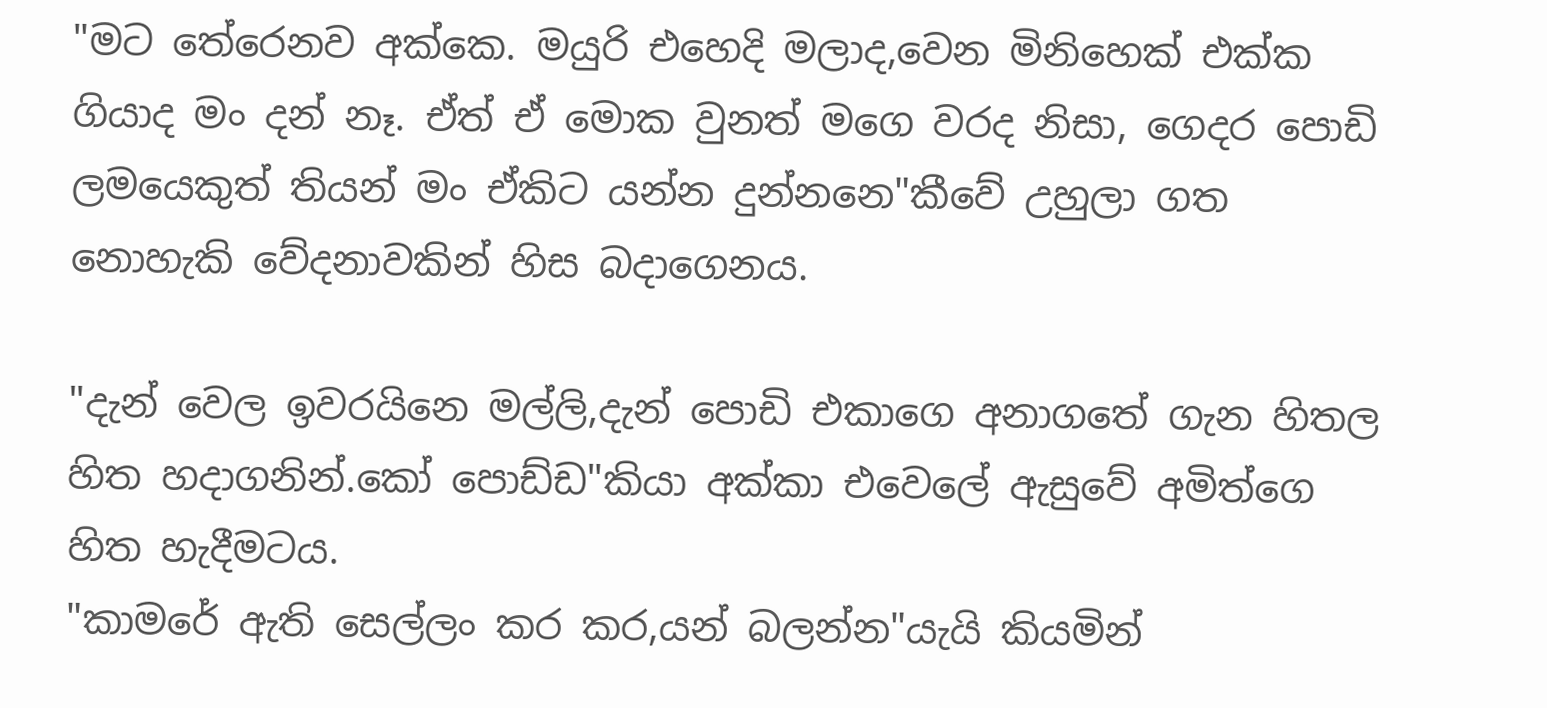"මට තේරෙනව අක්කෙ. මයුරි එහෙදි මලාද,වෙන මිනිහෙක් එක්ක ගියාද මං දන් නෑ. ඒත් ඒ මොක වුනත් මගෙ වරද නිසා, ගෙදර පොඩි ලමයෙකුත් තියන් මං ඒකිට යන්න දුන්නනෙ"කීවේ උහුලා ගත නොහැකි වේදනාවකින් හිස බදාගෙනය.

"දැන් වෙල ඉවරයිනෙ මල්ලි,දැන් පොඩි එකාගෙ අනාගතේ ගැන හිතල හිත හදාගනින්.කෝ පොඩ්ඩ"කියා අක්කා එවෙලේ ඇසුවේ අමිත්ගෙ හිත හැදීමටය.
"කාමරේ ඇති සෙල්ලං කර කර,යන් බලන්න"යැයි කියමින්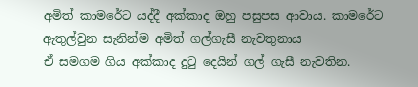අමිත් කාමරේට යද්දී අක්කාද ඔහු පසුපස ආවාය. කාමරේට ඇතුල්වුන සැනින්ම අමිත් ගල්ගැසී නැවතුනාය
ඒ සමගම ගිය අක්කාද දුටු දෙයින් ගල් ගැසී නැවතින.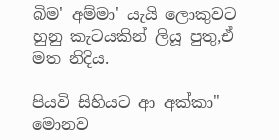බිම' අම්මා' යැයි ලොකුවට හුනු කැටයකින් ලියූ පුතු,ඒ මත නිදිය.

පියවි සිහියට ආ අක්කා" මොනව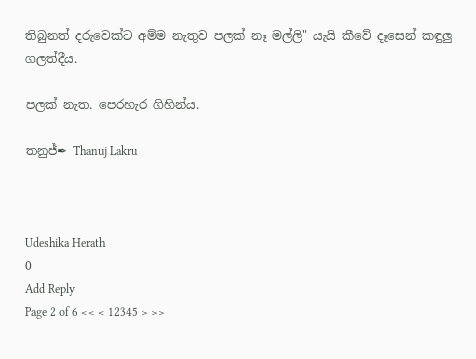තිබුනත් දරුවෙක්ට අම්ම නැතුව පලක් නෑ මල්ලි" යැයි කීවේ දෑසෙන් කඳුලු ගලත්දීය.

පලක් නැත. පෙරහැර ගිහින්ය.

තනුජ්✒ Thanuj Lakru



Udeshika Herath
0
Add Reply
Page 2 of 6 << < 12345 > >>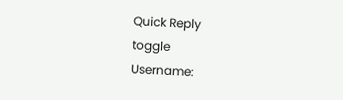Quick Reply
toggle
Username: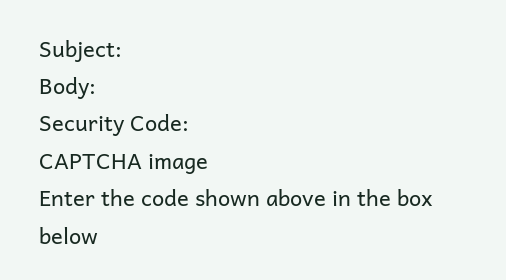Subject:
Body:
Security Code:
CAPTCHA image
Enter the code shown above in the box below